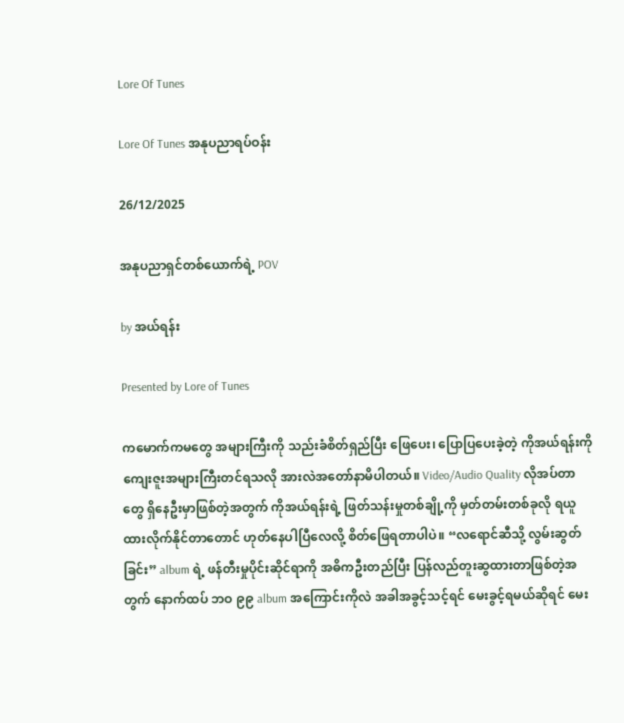Lore Of Tunes

Lore Of Tunes အနုပညာရပ်ဝန်း

26/12/2025

အနုပညာရှင်တစ်ယောက်ရဲ့ POV

by အယ်ရန်း

Presented by Lore of Tunes

ကမောက်ကမတွေ အများကြီးကို သည်းခံစိတ်ရှည်ပြီး ဖြေပေး၊ ပြောပြပေးခဲ့တဲ့ ကိုအယ်ရန်းကို ကျေးဇူးအများကြီးတင်ရသလို အားလဲအတော်နာမိပါတယ်။ Video/Audio Quality လိုအပ်တာတွေ ရှိနေဦးမှာဖြစ်တဲ့အတွက် ကိုအယ်ရန်းရဲ့ ဖြတ်သန်းမှုတစ်ချို့ကို မှတ်တမ်းတစ်ခုလို ရယူထားလိုက်နိုင်တာတောင် ဟုတ်နေပါပြီလေလို့ စိတ်ဖြေရတာပါပဲ။ “လရောင်ဆီသို့ လွမ်းဆွတ်ခြင်း” album ရဲ့ ဖန်တီးမှုပိုင်းဆိုင်ရာကို အဓိကဦးတည်ပြီး ပြန်လည်တူးဆွထားတာဖြစ်တဲ့အတွက် နောက်ထပ် ဘဝ ၉၉ album အကြောင်းကိုလဲ အခါအခွင့်သင့်ရင် မေးခွင့်ရမယ်ဆိုရင် မေး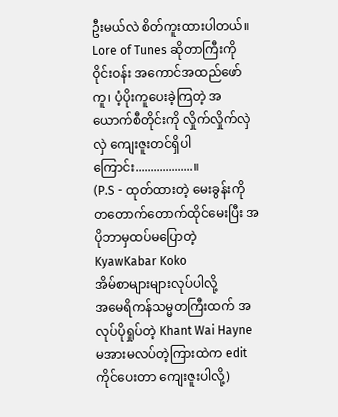ဦးမယ်လဲ စိတ်ကူးထားပါတယ်။ Lore of Tunes ဆိုတာကြီးကို ဝိုင်းဝန်း အကောင်အထည်ဖော်ကူ၊ ပံ့ပိုးကူပေးခဲ့ကြတဲ့ အယောက်စီတိုင်းကို လှိုက်လှိုက်လှဲလှဲ ကျေးဇူးတင်ရှိပါကြောင်း...................။
(P.S - ထုတ်ထားတဲ့ မေးခွန်းကို တတောက်တောက်ထိုင်မေးပြီး အပိုဘာမှထပ်မပြောတဲ့ KyawKabar Koko
အိမ်စာများများလုပ်ပါလို့
အမေရိကန်သမ္မတကြီးထက် အလုပ်ပိုရှုပ်တဲ့ Khant Wai Hayne မအားမလပ်တဲ့ကြားထဲက edit ကိုင်ပေးတာ ကျေးဇူးပါလို့)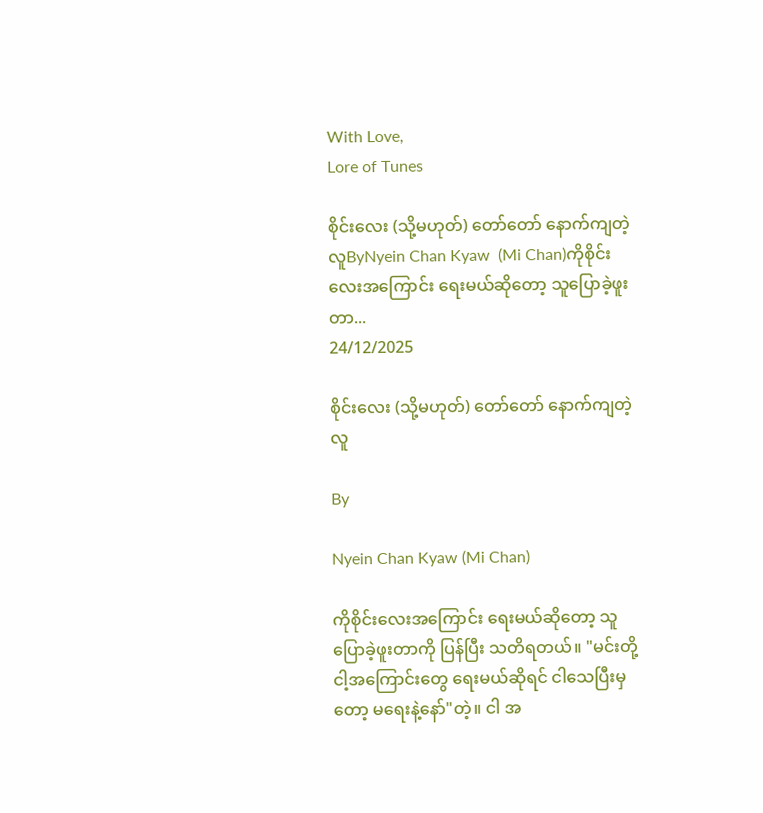With Love,
Lore of Tunes

စိုင်းလေး (သို့မဟုတ်) တော်တော် နောက်ကျတဲ့လူByNyein Chan Kyaw  (Mi Chan)ကိုစိုင်းလေးအကြောင်း ရေးမယ်ဆိုတော့ သူပြောခဲ့ဖူးတာ...
24/12/2025

စိုင်းလေး (သို့မဟုတ်) တော်တော် နောက်ကျတဲ့လူ

By

Nyein Chan Kyaw (Mi Chan)

ကိုစိုင်းလေးအကြောင်း ရေးမယ်ဆိုတော့ သူပြောခဲ့ဖူးတာကို ပြန်ပြီး သတိရတယ်။ "မင်းတို့ ငါ့အကြောင်းတွေ ရေးမယ်ဆိုရင် ငါသေပြီးမှတော့ မရေးနဲ့နော်"တဲ့။ ငါ အ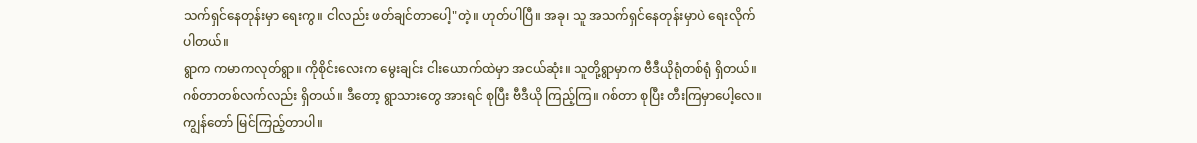သက်ရှင်နေတုန်းမှာ ရေးကွ။ ငါလည်း ဖတ်ချင်တာပေါ့"တဲ့။ ဟုတ်ပါပြီ။ အခု၊ သူ အသက်ရှင်နေတုန်းမှာပဲ ရေးလိုက်ပါတယ်။
ရွာက ကမာကလုတ်ရွာ။ ကိုစိုင်းလေးက မွေးချင်း ငါးယောက်ထဲမှာ အငယ်ဆုံး။ သူတို့ရွာမှာက ဗီဒီယိုရုံတစ်ရုံ ရှိတယ်။ ဂစ်တာတစ်လက်လည်း ရှိတယ်။ ဒီတော့ ရွာသားတွေ အားရင် စုပြီး ဗီဒီယို ကြည့်ကြ။ ဂစ်တာ စုပြီး တီးကြမှာပေါ့လေ။ ကျွန်တော် မြင်ကြည့်တာပါ။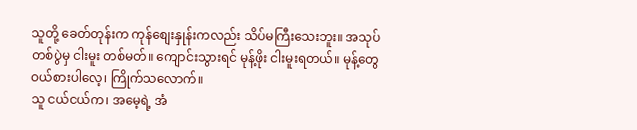သူတို့ ခေတ်တုန်းက ကုန်စျေးနှုန်းကလည်း သိပ်မကြီးသေးဘူး။ အသုပ်တစ်ပွဲမှ ငါးမူး တစ်မတ်။ ကျောင်းသွားရင် မုန့်ဖိုး ငါးမူးရတယ်။ မုန့်တွေ ဝယ်စားပါလေ့၊ ကြိုက်သလောက်။
သူ ငယ်ငယ်က၊ အမေ့ရဲ့ အံ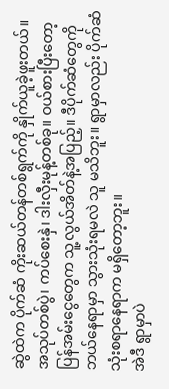ဆွဲထဲက ပိုက်ဆံ ကိုးဆယ်တန်တစ်ရွက်ကို နှိုက်ယူခဲ့ဖူးတယ်။ အသုပ်တစ်ပွဲ၊ ကပ်စေးနှဲ၊ ဒါးလှီးမုန့်တစ်ခု။ ဝယ်စားပြီးတော့ ပြန်အမ်းငွေတွေက သူ့လွယ်အိတ်နဲ့အပြည့်။ ဒီပိုက်ဆံတွေကို ဘယ်နေရာမှာ သွားသုံးရမလဲ သူ မသိဘူး။ ရွာမှာလည်း ပိုက်ဆံ သုံးစရာနေရာက မရှိတော့ဘူး။
အဲဒီ ရွာမှာပဲ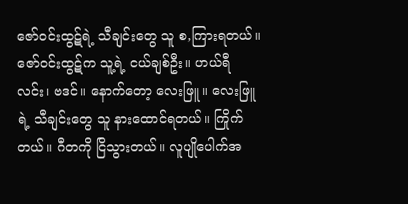ဇော်ဝင်းထွဋ်ရဲ့ သီချင်းတွေ သူ စ,ကြားရတယ်။ ဇော်ဝင်းထွဋ်က သူ့ရဲ့ ငယ်ချစ်ဦး။ ဟယ်ရီလင်း၊ ဗဒင်။ နောက်တော့ လေးဖြူ။ လေးဖြူရဲ့ သီချင်းတွေ သူ နားထောင်ရတယ်။ ကြိုက်တယ်။ ဂီတကို ငြိသွားတယ်။ လူပျိုပေါက်အ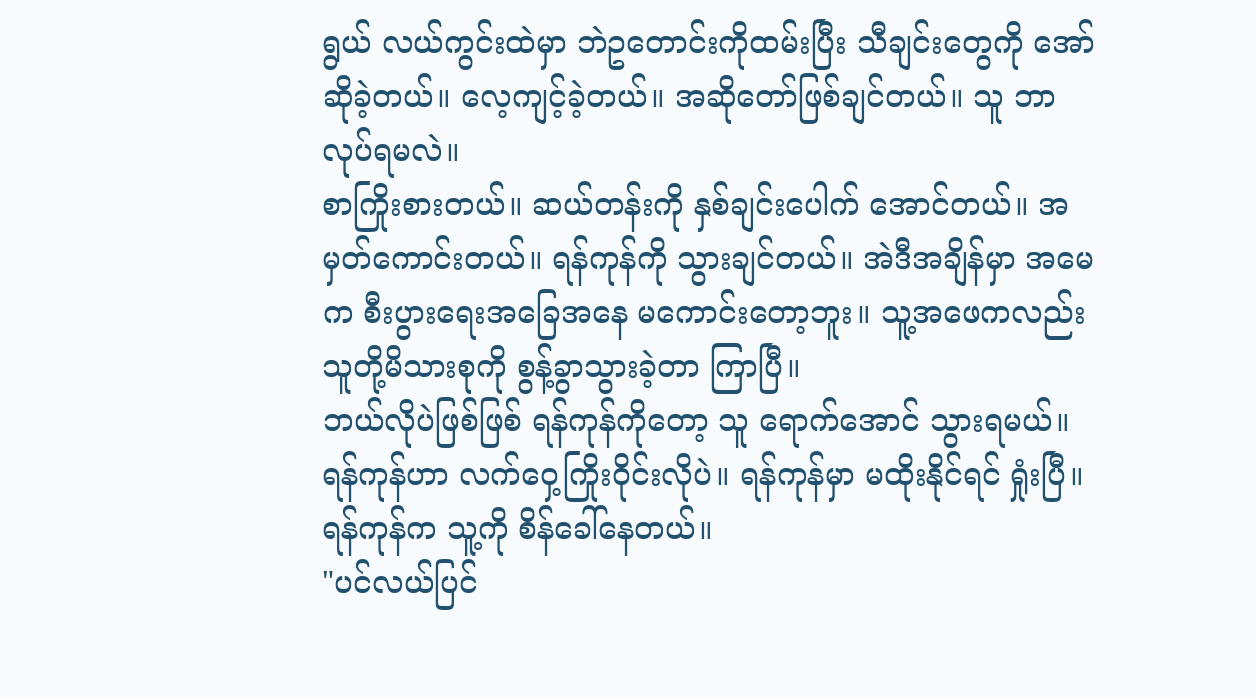ရွယ် လယ်ကွင်းထဲမှာ ဘဲဥတောင်းကိုထမ်းပြီး သီချင်းတွေကို အော်ဆိုခဲ့တယ်။ လေ့ကျင့်ခဲ့တယ်။ အဆိုတော်ဖြစ်ချင်တယ်။ သူ ဘာလုပ်ရမလဲ။
စာကြိုးစားတယ်။ ဆယ်တန်းကို နှစ်ချင်းပေါက် အောင်တယ်။ အမှတ်ကောင်းတယ်။ ရန်ကုန်ကို သွားချင်တယ်။ အဲဒီအချိန်မှာ အမေက စီးပွားရေးအခြေအနေ မကောင်းတော့ဘူး။ သူ့အဖေကလည်း သူတို့မိသားစုကို စွန့်ခွာသွားခဲ့တာ ကြာပြီ။
ဘယ်လိုပဲဖြစ်ဖြစ် ရန်ကုန်ကိုတော့ သူ ရောက်အောင် သွားရမယ်။ ရန်ကုန်ဟာ လက်ဝှေ့ကြိုးဝိုင်းလိုပဲ။ ရန်ကုန်မှာ မထိုးနိုင်ရင် ရှုံးပြီ။ ရန်ကုန်က သူ့ကို စိန်ခေါ်နေတယ်။
"ပင်လယ်ပြင်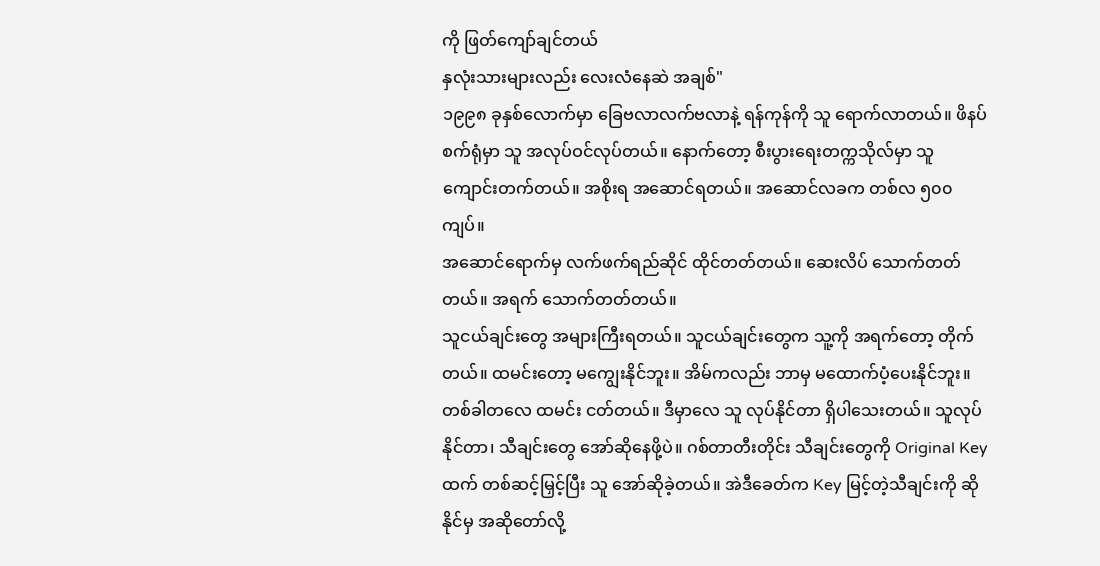ကို ဖြတ်ကျော်ချင်တယ်
နှလုံးသားများလည်း လေးလံနေဆဲ အချစ်"
၁၉၉၈ ခုနှစ်လောက်မှာ ခြေဗလာလက်ဗလာနဲ့ ရန်ကုန်ကို သူ ရောက်လာတယ်။ ဖိနပ်စက်ရုံမှာ သူ အလုပ်ဝင်လုပ်တယ်။ နောက်တော့ စီးပွားရေးတက္ကသိုလ်မှာ သူ ကျောင်းတက်တယ်။ အစိုးရ အဆောင်ရတယ်။ အဆောင်လခက တစ်လ ၅၀၀ ကျပ်။
အဆောင်ရောက်မှ လက်ဖက်ရည်ဆိုင် ထိုင်တတ်တယ်။ ဆေးလိပ် သောက်တတ်တယ်။ အရက် သောက်တတ်တယ်။
သူငယ်ချင်းတွေ အများကြီးရတယ်။ သူငယ်ချင်းတွေက သူ့ကို အရက်တော့ တိုက်တယ်။ ထမင်းတော့ မကျွေးနိုင်ဘူး။ အိမ်ကလည်း ဘာမှ မထောက်ပံ့ပေးနိုင်ဘူး။ တစ်ခါတလေ ထမင်း ငတ်တယ်။ ဒီမှာလေ သူ လုပ်နိုင်တာ ရှိပါသေးတယ်။ သူလုပ်နိုင်တာ၊ သီချင်းတွေ အော်ဆိုနေဖို့ပဲ။ ဂစ်တာတီးတိုင်း သီချင်းတွေကို Original Key ထက် တစ်ဆင့်မြှင့်ပြီး သူ အော်ဆိုခဲ့တယ်။ အဲဒီခေတ်က Key မြင့်တဲ့သီချင်းကို ဆိုနိုင်မှ အဆိုတော်လို့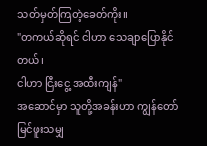သတ်မှတ်ကြတဲ့ခေတ်ကိုး။
"တကယ်ဆိုရင် ငါဟာ သေချာပြောနိုင်တယ်၊
ငါဟာ ငြီးငွေ့ အထီးကျန်"
အဆောင်မှာ သူတို့အခန်းဟာ ကျွန်တော်မြင်ဖူးသမျှ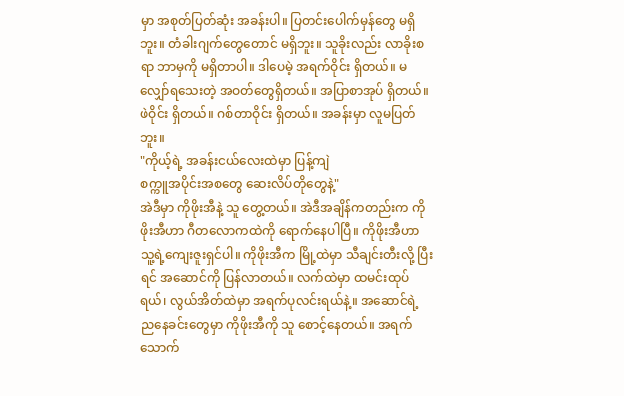မှာ အစုတ်ပြတ်ဆုံး အခန်းပါ။ ပြတင်းပေါက်မှန်တွေ မရှိဘူး။ တံခါးဂျက်တွေတောင် မရှိဘူး။ သူခိုးလည်း လာခိုးစရာ ဘာမှကို မရှိတာပါ။ ဒါပေမဲ့ အရက်ဝိုင်း ရှိတယ်။ မလျှော်ရသေးတဲ့ အဝတ်တွေရှိတယ်။ အပြာစာအုပ် ရှိတယ်။ ဖဲဝိုင်း ရှိတယ်။ ဂစ်တာဝိုင်း ရှိတယ်။ အခန်းမှာ လူမပြတ်ဘူး။
"ကိုယ့်ရဲ့ အခန်းငယ်လေးထဲမှာ ပြန့်ကျဲ
စက္ကူအပိုင်းအစတွေ ဆေးလိပ်တိုတွေနဲ့"
အဲဒီမှာ ကိုဖိုးအီနဲ့ သူ တွေ့တယ်။ အဲဒီအချိန်ကတည်းက ကိုဖိုးအီဟာ ဂီတလောကထဲကို ရောက်နေပါပြီ။ ကိုဖိုးအီဟာ သူ့ရဲ့ကျေးဇူးရှင်ပါ။ ကိုဖိုးအီက မြို့ထဲမှာ သီချင်းတီးလို့ ပြီးရင် အဆောင်ကို ပြန်လာတယ်။ လက်ထဲမှာ ထမင်းထုပ်ရယ်၊ လွယ်အိတ်ထဲမှာ အရက်ပုလင်းရယ်နဲ့။ အဆောင်ရဲ့ ညနေခင်းတွေမှာ ကိုဖိုးအီကို သူ စောင့်နေတယ်။ အရက်သောက်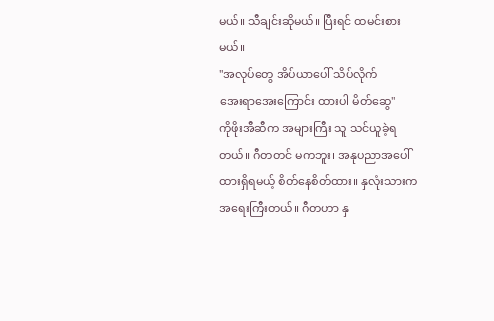မယ်။ သီချင်းဆိုမယ်။ ပြီးရင် ထမင်းစားမယ်။
"အလုပ်တွေ အိပ်ယာပေါ် သိပ်လိုက်
အေးရာအေးကြောင်း ထားပါ မိတ်ဆွေ"
ကိုဖိုးအီဆီက အများကြီး သူ သင်ယူခဲ့ရတယ်။ ဂီတတင် မကဘူး၊ အနုပညာအပေါ် ထားရှိရမယ့် စိတ်နေစိတ်ထား။ နှလုံးသားက အရေးကြီးတယ်။ ဂီတဟာ နှ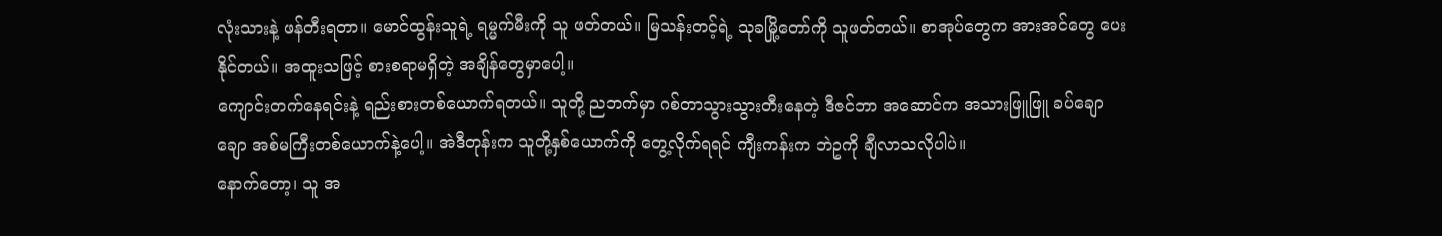လုံးသားနဲ့ ဖန်တီးရတာ။ မောင်ထွန်းသူရဲ့ ရမ္မက်မီးကို သူ ဖတ်တယ်။ မြသန်းတင့်ရဲ့ သုခမြို့တော်ကို သူဖတ်တယ်။ စာအုပ်တွေက အားအင်တွေ ပေးနိုင်တယ်။ အထူးသဖြင့် စားစရာမရှိတဲ့ အချိန်တွေမှာပေါ့။
ကျောင်းတက်နေရင်းနဲ့ ရည်းစားတစ်ယောက်ရတယ်။ သူတို့ ညဘက်မှာ ဂစ်တာသွားသွားတီးနေတဲ့ ဒီဇင်ဘာ အဆောင်က အသားဖြူဖြူ ခပ်ချောချော အစ်မကြီးတစ်ယောက်နဲ့ပေါ့။ အဲဒီတုန်းက သူတို့နှစ်ယောက်ကို တွေ့လိုက်ရရင် ကျီးကန်းက ဘဲဥကို ချီလာသလိုပါပဲ။
နောက်တော့၊ သူ အ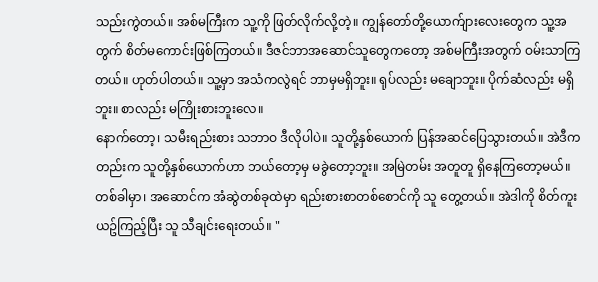သည်းကွဲတယ်။ အစ်မကြီးက သူ့ကို ဖြတ်လိုက်လို့တဲ့။ ကျွန်တော်တို့ယောက်ျားလေးတွေက သူ့အတွက် စိတ်မကောင်းဖြစ်ကြတယ်။ ဒီဇင်ဘာအဆောင်သူတွေကတော့ အစ်မကြီးအတွက် ဝမ်းသာကြတယ်။ ဟုတ်ပါတယ်။ သူ့မှာ အသံကလွဲရင် ဘာမှမရှိဘူး။ ရုပ်လည်း မချောဘူး။ ပိုက်ဆံလည်း မရှိဘူး။ စာလည်း မကြိုးစားဘူးလေ။
နောက်တော့၊ သမီးရည်းစား သဘာဝ ဒီလိုပါပဲ။ သူတို့နှစ်ယောက် ပြန်အဆင်ပြေသွားတယ်။ အဲဒီကတည်းက သူတို့နှစ်ယောက်ဟာ ဘယ်တော့မှ မခွဲတော့ဘူး။ အမြဲတမ်း အတူတူ ရှိနေကြတော့မယ်။
တစ်ခါမှာ၊ အဆောင်က အံဆွဲတစ်ခုထဲမှာ ရည်းစားစာတစ်စောင်ကို သူ တွေ့တယ်။ အဲဒါကို စိတ်ကူးယဥ်ကြည့်ပြီး သူ သီချင်းရေးတယ်။ "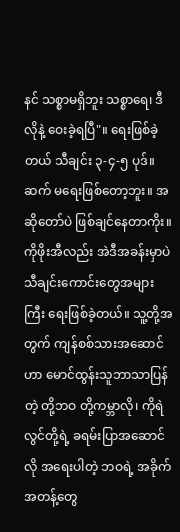နင် သစ္စာမရှိဘူး သစ္စာရေ၊ ဒီလိုနဲ့ ဝေးခဲ့ရပြီ"။ ရေးဖြစ်ခဲ့တယ် သီချင်း ၃-၄-၅ ပုဒ်။ ဆက် မရေးဖြစ်တော့ဘူး။ အဆိုတော်ပဲ ဖြစ်ချင်နေတာကိုး။
ကိုဖိုးအီလည်း အဲဒီအခန်းမှာပဲ သီချင်းကောင်းတွေအများကြီး ရေးဖြစ်ခဲ့တယ်။ သူ့တို့အတွက် ကျန်စစ်သားအဆောင်ဟာ မောင်ထွန်းသူဘာသာပြန်တဲ့ တို့ဘဝ တို့ကမ္ဘာလို၊ ကိုရဲလွင်တို့ရဲ့ ခရမ်းပြာအဆောင်လို အရေးပါတဲ့ ဘဝရဲ့ အခိုက်အတန့်တွေ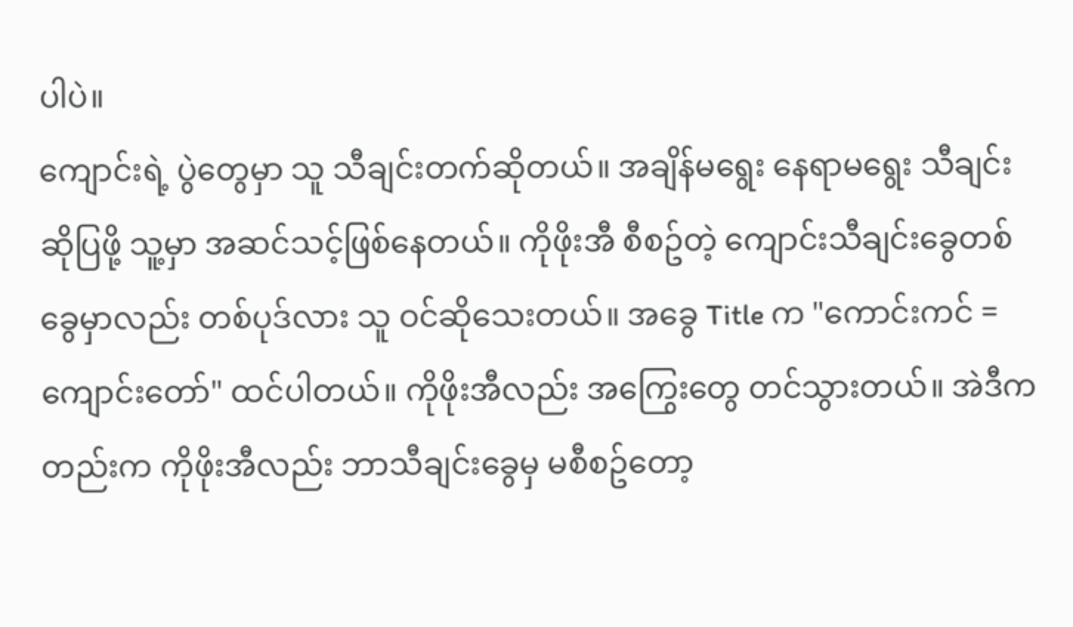ပါပဲ။
ကျောင်းရဲ့ ပွဲတွေမှာ သူ သီချင်းတက်ဆိုတယ်။ အချိန်မရွေး နေရာမရွေး သီချင်းဆိုပြဖို့ သူ့မှာ အဆင်သင့်ဖြစ်နေတယ်။ ကိုဖိုးအီ စီစဥ်တဲ့ ကျောင်းသီချင်းခွေတစ်ခွေမှာလည်း တစ်ပုဒ်လား သူ ဝင်ဆိုသေးတယ်။ အခွေ Title က "ကောင်းကင် =ကျောင်းတော်" ထင်ပါတယ်။ ကိုဖိုးအီလည်း အကြွေးတွေ တင်သွားတယ်။ အဲဒီကတည်းက ကိုဖိုးအီလည်း ဘာသီချင်းခွေမှ မစီစဥ်တော့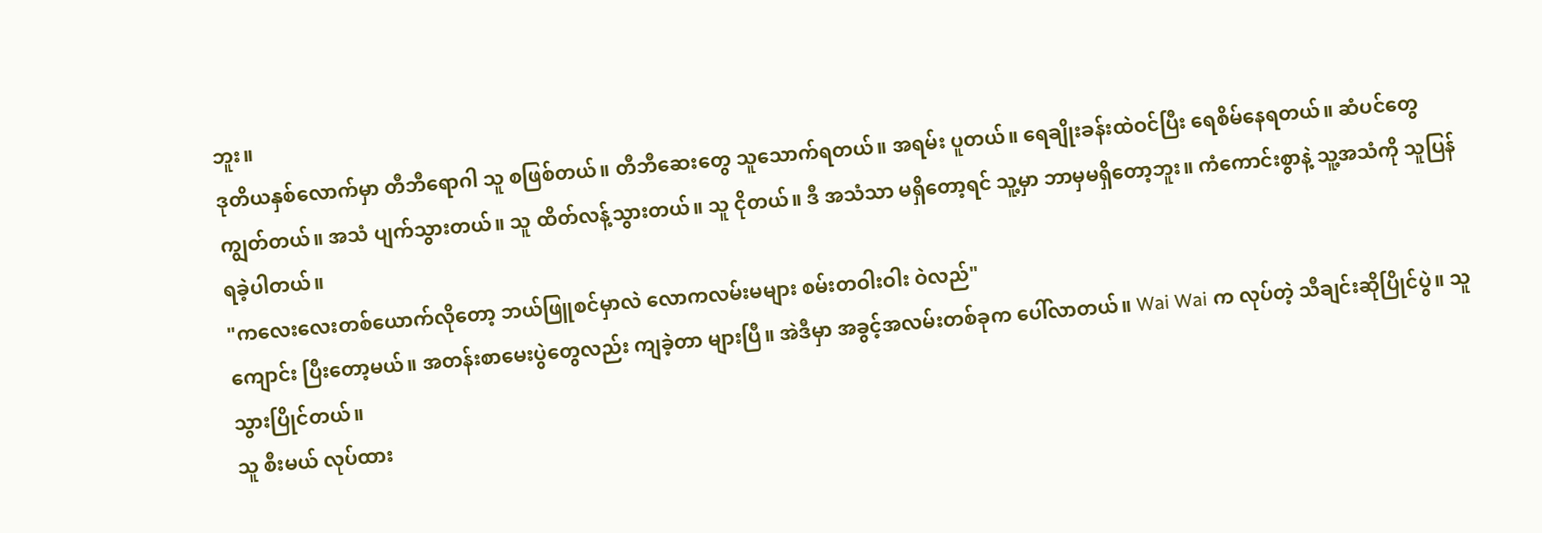ဘူး။
ဒုတိယနှစ်လောက်မှာ တီဘီရောဂါ သူ စဖြစ်တယ်။ တီဘီဆေးတွေ သူသောက်ရတယ်။ အရမ်း ပူတယ်။ ရေချိုးခန်းထဲဝင်ပြီး ရေစိမ်နေရတယ်။ ဆံပင်တွေ ကျွတ်တယ်။ အသံ ပျက်သွားတယ်။ သူ ထိတ်လန့်သွားတယ်။ သူ ငိုတယ်။ ဒီ အသံသာ မရှိတော့ရင် သူ့မှာ ဘာမှမရှိတော့ဘူး။ ကံကောင်းစွာနဲ့ သူ့အသံကို သူပြန်ရခဲ့ပါတယ်။
"ကလေးလေးတစ်ယောက်လိုတော့ ဘယ်ဖြူစင်မှာလဲ လောကလမ်းမများ စမ်းတဝါးဝါး ဝဲလည်"
ကျောင်း ပြီးတော့မယ်။ အတန်းစာမေးပွဲတွေလည်း ကျခဲ့တာ များပြီ။ အဲဒီမှာ အခွင့်အလမ်းတစ်ခုက ပေါ်လာတယ်။ Wai Wai က လုပ်တဲ့ သီချင်းဆိုပြိုင်ပွဲ။ သူ သွားပြိုင်တယ်။
သူ စီးမယ် လုပ်ထား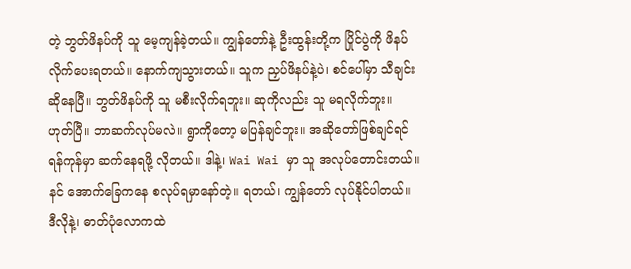တဲ့ ဘွတ်ဖိနပ်ကို သူ မေ့ကျန်ခဲ့တယ်။ ကျွန်တော်နဲ့ ဦးထွန်းတို့က ပြိုင်ပွဲကို ဖိနပ်လိုက်ပေးရတယ်။ နောက်ကျသွားတယ်။ သူက ညှပ်ဖိနပ်နဲ့ပဲ၊ စင်ပေါ်မှာ သီချင်းဆိုနေပြီ။ ဘွတ်ဖိနပ်ကို သူ မစီးလိုက်ရဘူး။ ဆုကိုလည်း သူ မရလိုက်ဘူး။
ဟုတ်ပြီ။ ဘာဆက်လုပ်မလဲ။ ရွာကိုတော့ မပြန်ချင်ဘူး။ အဆိုတော်ဖြစ်ချင်ရင် ရန်ကုန်မှာ ဆက်နေရဖို့ လိုတယ်။ ဒါနဲ့၊ Wai Wai မှာ သူ အလုပ်တောင်းတယ်။ နင် အောက်ခြေကနေ စလုပ်ရမှာနော်တဲ့။ ရတယ်၊ ကျွန်တော် လုပ်နိုင်ပါတယ်။ ဒီလိုနဲ့၊ ဓာတ်ပုံလောကထဲ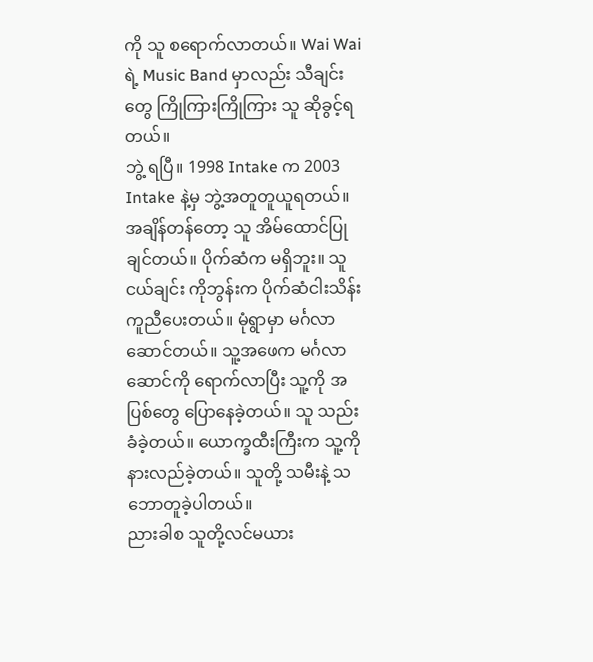ကို သူ စရောက်လာတယ်။ Wai Wai ရဲ့ Music Band မှာလည်း သီချင်းတွေ ကြိုကြားကြိုကြား သူ ဆိုခွင့်ရတယ်။
ဘွဲ့ ရပြီ။ 1998 Intake က 2003 Intake နဲ့မှ ဘွဲ့အတူတူယူရတယ်။ အချိန်တန်တော့ သူ အိမ်ထောင်ပြုချင်တယ်။ ပိုက်ဆံက မရှိဘူး။ သူငယ်ချင်း ကိုဘွန်းက ပိုက်ဆံငါးသိန်း ကူညီပေးတယ်။ မုံရွာမှာ မင်္ဂလာဆောင်တယ်။ သူ့အဖေက မင်္ဂလာဆောင်ကို ရောက်လာပြီး သူ့ကို အပြစ်တွေ ပြောနေခဲ့တယ်။ သူ သည်းခံခဲ့တယ်။ ယောက္ခထီးကြီးက သူ့ကို နားလည်ခဲ့တယ်။ သူတို့ သမီးနဲ့ သဘောတူခဲ့ပါတယ်။
ညားခါစ သူတို့လင်မယား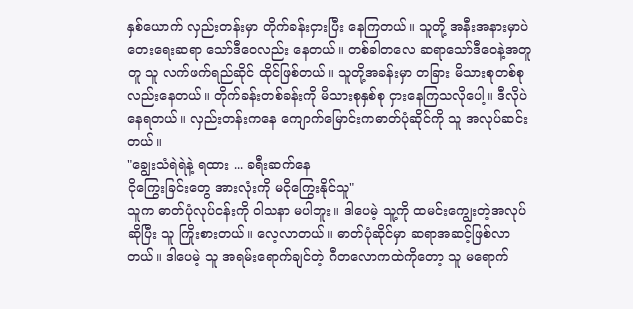နှစ်ယောက် လှည်းတန်းမှာ တိုက်ခန်းငှားပြီး နေကြတယ်။ သူတို့ အနီးအနားမှာပဲ တေးရေးဆရာ သော်ဒီဝေလည်း နေတယ်။ တစ်ခါတလေ ဆရာသော်ဒီဝေနဲ့အတူတူ သူ လက်ဖက်ရည်ဆိုင် ထိုင်ဖြစ်တယ်။ သူတို့အခန်းမှာ တခြား မိသားစုတစ်စုလည်းနေတယ်။ တိုက်ခန်းတစ်ခန်းကို မိသားစုနှစ်စု ငှားနေကြသလိုပေါ့။ ဒီလိုပဲ နေရတယ်။ လှည်းတန်းကနေ ကျောက်မြောင်းကဓာတ်ပုံဆိုင်ကို သူ အလုပ်ဆင်းတယ်။
"ချွေးသံရဲရဲနဲ့ ရထား ... ခရီးဆက်နေ
ငိုကြွေးခြင်းတွေ အားလုံးကို မငိုကြွေးနိုင်သူ"
သူက ဓာတ်ပုံလုပ်ငန်းကို ဝါသနာ မပါဘူး။ ဒါပေမဲ့ သူ့ကို ထမင်းကျွေးတဲ့အလုပ်ဆိုပြီး သူ ကြိုးစားတယ်။ လေ့လာတယ်။ ဓာတ်ပုံဆိုင်မှာ ဆရာအဆင့်ဖြစ်လာတယ်။ ဒါပေမဲ့ သူ အရမ်းရောက်ချင်တဲ့ ဂီတလောကထဲကိုတော့ သူ မရောက်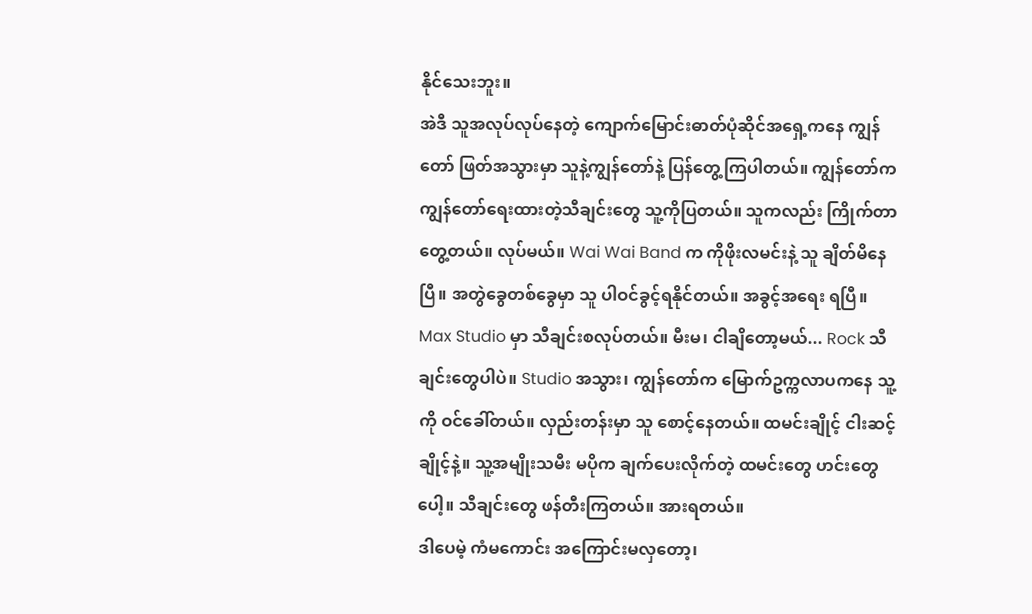နိုင်သေးဘူး။
အဲဒီ သူအလုပ်လုပ်နေတဲ့ ကျောက်မြောင်းဓာတ်ပုံဆိုင်အရှေ့ကနေ ကျွန်တော် ဖြတ်အသွားမှာ သူနဲ့ကျွန်တော်နဲ့ ပြန်တွေ့ကြပါတယ်။ ကျွန်တော်က ကျွန်တော်ရေးထားတဲ့သီချင်းတွေ သူ့ကိုပြတယ်။ သူကလည်း ကြိုက်တာတွေ့တယ်။ လုပ်မယ်။ Wai Wai Band က ကိုဖိုးလမင်းနဲ့ သူ ချိတ်မိနေပြီ။ အတွဲခွေတစ်ခွေမှာ သူ ပါဝင်ခွင့်ရနိုင်တယ်။ အခွင့်အရေး ရပြီ။
Max Studio မှာ သီချင်းစလုပ်တယ်။ မီးမ၊ ငါချိတော့မယ်... Rock သီချင်းတွေပါပဲ။ Studio အသွား၊ ကျွန်တော်က မြောက်ဥက္ကလာပကနေ သူ့ကို ဝင်ခေါ်တယ်။ လှည်းတန်းမှာ သူ စောင့်နေတယ်။ ထမင်းချိုင့် ငါးဆင့်ချိုင့်နဲ့။ သူ့အမျိုးသမီး မပိုက ချက်ပေးလိုက်တဲ့ ထမင်းတွေ ဟင်းတွေပေါ့။ သီချင်းတွေ ဖန်တီးကြတယ်။ အားရတယ်။
ဒါပေမဲ့ ကံမကောင်း အကြောင်းမလှတော့၊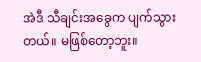အဲဒီ သီချင်းအခွေက ပျက်သွားတယ်။ မဖြစ်တော့ဘူး။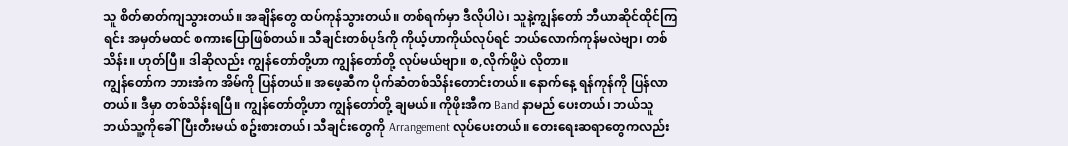သူ စိတ်ဓာတ်ကျသွားတယ်။ အချိန်တွေ ထပ်ကုန်သွားတယ်။ တစ်ရက်မှာ ဒီလိုပါပဲ၊ သူနဲ့ကျွန်တော် ဘီယာဆိုင်ထိုင်ကြရင်း အမှတ်မထင် စကားပြောဖြစ်တယ်။ သီချင်းတစ်ပုဒ်ကို ကိုယ့်ဟာကိုယ်လုပ်ရင် ဘယ်လောက်ကုန်မလဲဗျာ၊ တစ်သိန်း။ ဟုတ်ပြီ။ ဒါဆိုလည်း ကျွန်တော်တို့ဟာ ကျွန်တော်တို့ လုပ်မယ်ဗျာ။ စ,လိုက်ဖို့ပဲ လိုတာ။
ကျွန်တော်က ဘားအံက အိမ်ကို ပြန်တယ်။ အဖေ့ဆီက ပိုက်ဆံတစ်သိန်းတောင်းတယ်။ နောက်နေ့ ရန်ကုန်ကို ပြန်လာတယ်။ ဒီမှာ တစ်သိန်းရပြီ။ ကျွန်တော်တို့ဟာ ကျွန်တော်တို့ ချမယ်။ ကိုဖိုးအီက Band နာမည် ပေးတယ်၊ ဘယ်သူ ဘယ်သူ့ကိုခေါ်ပြီးတီးမယ် စဥ်းစားတယ်၊ သီချင်းတွေကို Arrangement လုပ်ပေးတယ်။ တေးရေးဆရာတွေကလည်း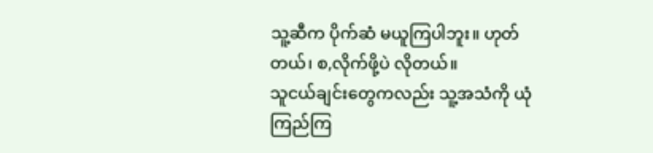သူ့ဆီက ပိုက်ဆံ မယူကြပါဘူး။ ဟုတ်တယ်၊ စ,လိုက်ဖို့ပဲ လိုတယ်။
သူငယ်ချင်းတွေကလည်း သူ့အသံကို ယုံကြည်ကြ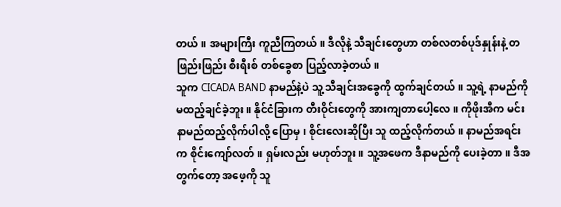တယ်။ အများကြီး ကူညီကြတယ်။ ဒီလိုနဲ့ သီချင်းတွေဟာ တစ်လတစ်ပုဒ်နှုန်းနဲ့ တဖြည်းဖြည်း စီးရီးစ် တစ်ခွေစာ ပြည့်လာခဲ့တယ်။
သူက CICADA BAND နာမည်နဲ့ပဲ သူ့ သီချင်းအခွေကို ထွက်ချင်တယ်။ သူ့ရဲ့ နာမည်ကို မထည့်ချင်ခဲ့ဘူး။ နိုင်ငံခြားက တီးဝိုင်းတွေကို အားကျတာပေါ့လေ။ ကိုဖိုးအီက မင်းနာမည်ထည့်လိုက်ပါလို့ ပြောမှ၊ စိုင်းလေးဆိုပြီး သူ ထည့်လိုက်တယ်။ နာမည်အရင်းက စိုင်းကျော်လတ်။ ရှမ်းလည်း မဟုတ်ဘူး။ သူ့အဖေက ဒီနာမည်ကို ပေးခဲ့တာ။ ဒီအတွက်တော့ အဖေ့ကို သူ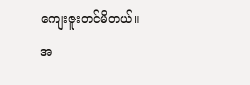ကျေးဇူးတင်မိတယ်။
အ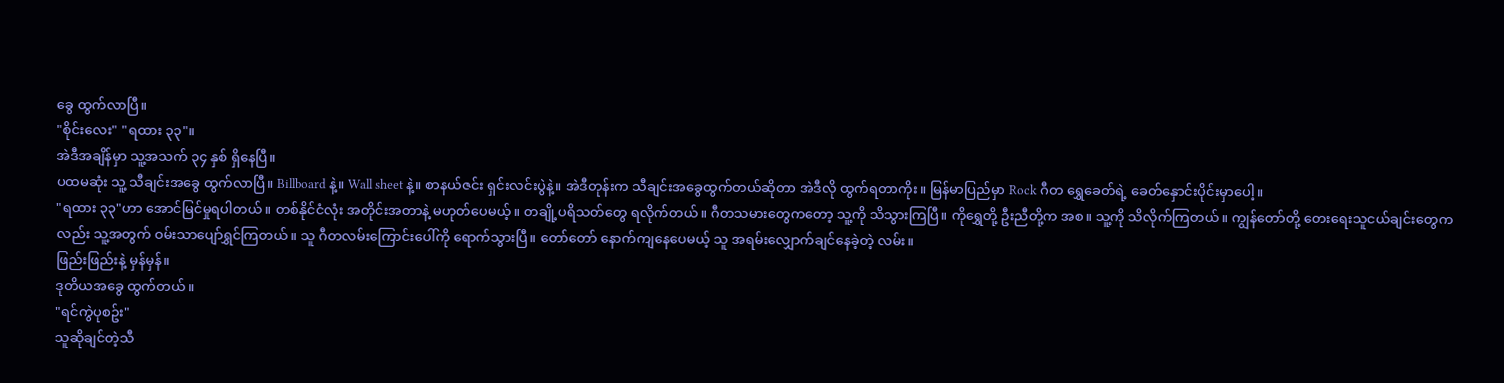ခွေ ထွက်လာပြီ။
"စိုင်းလေး" "ရထား ၃၃"။
အဲဒီအချိန်မှာ သူ့အသက် ၃၄ နှစ် ရှိနေပြီ။
ပထမဆုံး သူ့ သီချင်းအခွေ ထွက်လာပြီ။ Billboard နဲ့။ Wall sheet နဲ့။ စာနယ်ဇင်း ရှင်းလင်းပွဲနဲ့။ အဲဒီတုန်းက သီချင်းအခွေထွက်တယ်ဆိုတာ အဲဒီလို ထွက်ရတာကိုး။ မြန်မာပြည်မှာ Rock ဂီတ ရွှေခေတ်ရဲ့ ခေတ်နှောင်းပိုင်းမှာပေါ့။
"ရထား ၃၃"ဟာ အောင်မြင်မှုရပါတယ်။ တစ်နိုင်ငံလုံး အတိုင်းအတာနဲ့ မဟုတ်ပေမယ့်။ တချို့ပရိသတ်တွေ ရလိုက်တယ်။ ဂီတသမားတွေကတော့ သူ့ကို သိသွားကြပြီ။ ကိုရွှေတို့ ဦးညီတို့က အစ။ သူ့ကို သိလိုက်ကြတယ်။ ကျွန်တော်တို့ တေးရေးသူငယ်ချင်းတွေကလည်း သူ့အတွက် ဝမ်းသာပျော်ရွှင်ကြတယ်။ သူ ဂီတလမ်းကြောင်းပေါ်ကို ရောက်သွားပြီ။ တော်တော် နောက်ကျနေပေမယ့် သူ အရမ်းလျှောက်ချင်နေခဲ့တဲ့ လမ်း။
ဖြည်းဖြည်းနဲ့ မှန်မှန်။
ဒုတိယအခွေ ထွက်တယ်။
"ရင်ကွဲပုစဥ်း"
သူဆိုချင်တဲ့သီ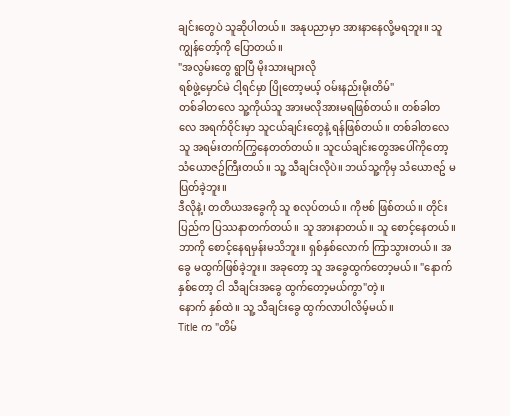ချင်းတွေပဲ သူဆိုပါတယ်။ အနုပညာမှာ အားနာနေလို့မရဘူး။ သူ ကျွန်တော့်ကို ပြောတယ်။
"အလွမ်းတွေ ရွာပြီ မိုးသားများလို
ရစ်ဖွဲ့မှောင်မဲ ငါ့ရင်မှာ ပြိုတော့မယ့် ဝမ်းနည်းမိုးတိမ်"
တစ်ခါတလေ သူ့ကိုယ်သူ အားမလိုအားမရဖြစ်တယ်။ တစ်ခါတလေ အရက်ဝိုင်းမှာ သူငယ်ချင်းတွေနဲ့ ရန်ဖြစ်တယ်။ တစ်ခါတလေ သူ အရမ်းတက်ကြွနေတတ်တယ်။ သူငယ်ချင်းတွေအပေါ်ကိုတော့ သံယောဇဥ်ကြီးတယ်။ သူ့ သီချင်းလိုပဲ။ ဘယ်သူ့ကိုမှ သံယောဇဥ် မပြတ်ခဲ့ဘူး။
ဒီလိုနဲ့၊ တတိယအခွေကို သူ စလုပ်တယ်။ ကိုဗစ် ဖြစ်တယ်။ တိုင်းပြည်က ပြဿနာတက်တယ်။ သူ အားနာတယ်။ သူ စောင့်နေတယ်။ ဘာကို စောင့်နေရမှန်းမသိဘူး။ ရှစ်နှစ်လောက် ကြာသွားတယ်။ အခွေ မထွက်ဖြစ်ခဲ့ဘူး။ အခုတော့ သူ အခွေထွက်တော့မယ်။ "နောက်နှစ်တော့ ငါ သီချင်းအခွေ ထွက်တော့မယ်ကွာ"တဲ့။
နောက် နှစ်ထဲ။ သူ့ သီချင်းခွေ ထွက်လာပါလိမ့်မယ်။
Title က "တိမ်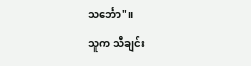သင်္ဘော"။
သူက သီချင်း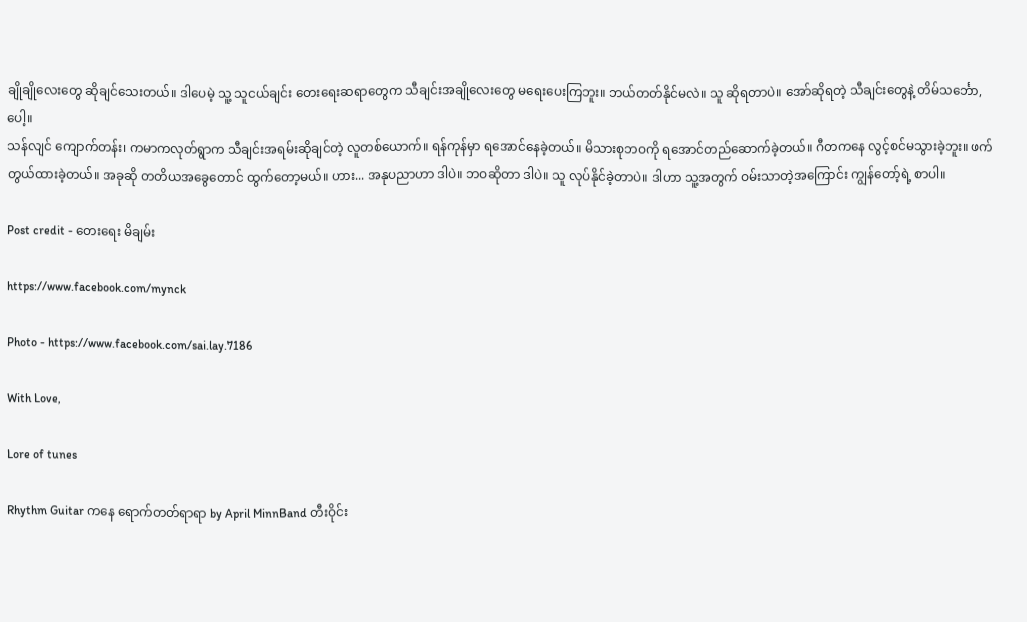ချိုချိုလေးတွေ ဆိုချင်သေးတယ်။ ဒါပေမဲ့ သူ့ သူငယ်ချင်း တေးရေးဆရာတွေက သီချင်းအချိုလေးတွေ မရေးပေးကြဘူး။ ဘယ်တတ်နိုင်မလဲ။ သူ ဆိုရတာပဲ။ အော်ဆိုရတဲ့ သီချင်းတွေနဲ့ တိမ်သင်္ဘော,ပေါ့။
သန်လျင် ကျောက်တန်း၊ ကမာကလုတ်ရွာက သီချင်းအရမ်းဆိုချင်တဲ့ လူတစ်ယောက်။ ရန်ကုန်မှာ ရအောင်နေခဲ့တယ်။ မိသားစုဘဝကို ရအောင်တည်ဆောက်ခဲ့တယ်။ ဂီတကနေ လွင့်စင်မသွားခဲ့ဘူး။ ဖက်တွယ်ထားခဲ့တယ်။ အခုဆို တတိယအခွေတောင် ထွက်တော့မယ်။ ဟား... အနုပညာဟာ ဒါပဲ။ ဘဝဆိုတာ ဒါပဲ။ သူ လုပ်နိုင်ခဲ့တာပဲ။ ဒါဟာ သူ့အတွက် ဝမ်းသာတဲ့အကြောင်း ကျွန်တော့်ရဲ့ စာပါ။

Post credit - တေးရေး မိချမ်း

https://www.facebook.com/mynck

Photo - https://www.facebook.com/sai.lay.7186

With Love,

Lore of tunes

Rhythm Guitar ကနေ ရောက်တတ်ရာရာ by April MinnBand တီးဝိုင်း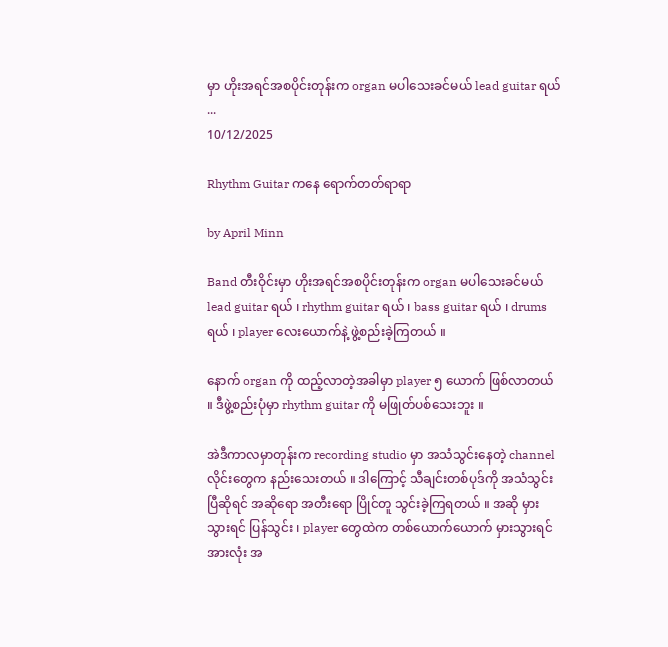မှာ ဟိုးအရင်အစပိုင်းတုန်းက organ မပါသေးခင်မယ် lead guitar ရယ် ...
10/12/2025

Rhythm Guitar ကနေ ရောက်တတ်ရာရာ

by April Minn

Band တီးဝိုင်းမှာ ဟိုးအရင်အစပိုင်းတုန်းက organ မပါသေးခင်မယ် lead guitar ရယ် ၊ rhythm guitar ရယ် ၊ bass guitar ရယ် ၊ drums ရယ် ၊ player လေးယောက်နဲ့ ဖွဲ့စည်းခဲ့ကြတယ် ။

နောက် organ ကို ထည့်လာတဲ့အခါမှာ player ၅ ယောက် ဖြစ်လာတယ် ။ ဒီဖွဲ့စည်းပုံမှာ rhythm guitar ကို မဖြုတ်ပစ်သေးဘူး ။

အဲဒီကာလမှာတုန်းက recording studio မှာ အသံသွင်းနေတဲ့ channel လိုင်းတွေက နည်းသေးတယ် ။ ဒါကြောင့် သီချင်းတစ်ပုဒ်ကို အသံသွင်းပြီဆိုရင် အဆိုရော အတီးရော ပြိုင်တူ သွင်းခဲ့ကြရတယ် ။ အဆို မှားသွားရင် ပြန်သွင်း ၊ player တွေထဲက တစ်ယောက်ယောက် မှားသွားရင် အားလုံး အ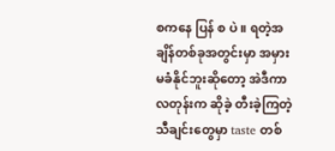စကနေ ပြန် စ ပဲ ။ ရတဲ့အချိန်တစ်ခုအတွင်းမှာ အမှားမခံနိုင်ဘူးဆိုတော့ အဲဒီကာလတုန်းက ဆိုခဲ့ တီးခဲ့ကြတဲ့ သီချင်းတွေမှာ taste တစ်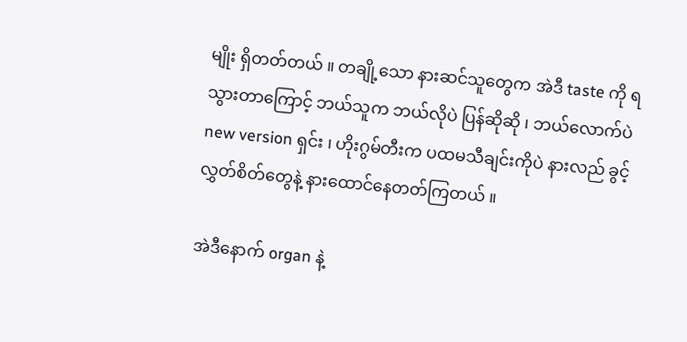မျိုး ရှိတတ်တယ် ။ တချို့သော နားဆင်သူတွေက အဲဒီ taste ကို ရသွားတာကြောင့် ဘယ်သူက ဘယ်လိုပဲ ပြန်ဆိုဆို ၊ ဘယ်လောက်ပဲ new version ရှင်း ၊ ဟိုးဂွမ်တီးက ပထမသီချင်းကိုပဲ နားလည် ခွင့်လွှတ်စိတ်တွေနဲ့ နားထောင်နေတတ်ကြတယ် ။

အဲဒီနောက် organ နဲ့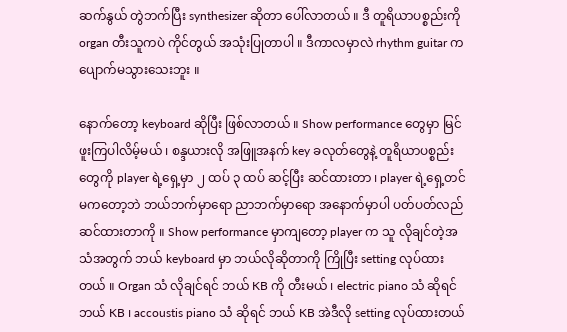ဆက်နွယ် တွဲဘက်ပြီး synthesizer ဆိုတာ ပေါ်လာတယ် ။ ဒီ တူရိယာပစ္စည်းကို organ တီးသူကပဲ ကိုင်တွယ် အသုံးပြုတာပါ ။ ဒီကာလမှာလဲ rhythm guitar က ပျောက်မသွားသေးဘူး ။

နောက်တော့ keyboard ဆိုပြီး ဖြစ်လာတယ် ။ Show performance တွေမှာ မြင်ဖူးကြပါလိမ့်မယ် ၊ စန္ဒယားလို အဖြူအနက် key ခလုတ်တွေနဲ့ တူရိယာပစ္စည်းတွေကို player ရဲ့ရှေ့မှာ ၂ ထပ် ၃ ထပ် ဆင့်ပြီး ဆင်ထားတာ ၊ player ရဲ့ရှေ့တင် မကတော့ဘဲ ဘယ်ဘက်မှာရော ညာဘက်မှာရော အနောက်မှာပါ ပတ်ပတ်လည် ဆင်ထားတာကို ။ Show performance မှာကျတော့ player က သူ လိုချင်တဲ့အသံအတွက် ဘယ် keyboard မှာ ဘယ်လိုဆိုတာကို ကြိုပြီး setting လုပ်ထားတယ် ။ Organ သံ လိုချင်ရင် ဘယ် KB ကို တီးမယ် ၊ electric piano သံ ဆိုရင် ဘယ် KB ၊ accoustis piano သံ ဆိုရင် ဘယ် KB အဲဒီလို setting လုပ်ထားတယ်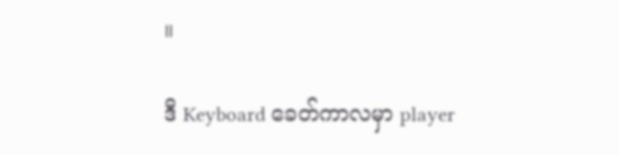။

ဒီ Keyboard ခေတ်ကာလမှာ player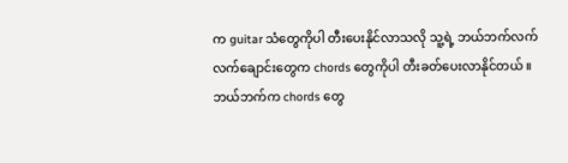က guitar သံတွေကိုပါ တီးပေးနိုင်လာသလို သူ့ရဲ့ ဘယ်ဘက်လက် လက်ချောင်းတွေက chords တွေကိုပါ တီးခတ်ပေးလာနိုင်တယ် ။ ဘယ်ဘက်က chords တွေ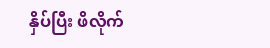နှိပ်ပြီး ဖိလိုက်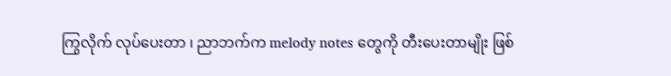ကြွလိုက် လုပ်ပေးတာ ၊ ညာဘက်က melody notes တွေကို တီးပေးတာမျိုး ဖြစ်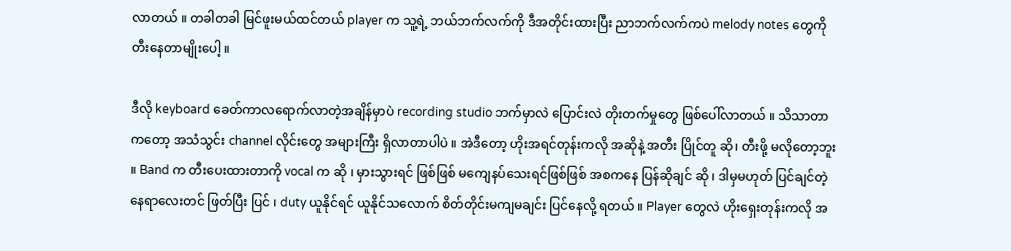လာတယ် ။ တခါတခါ မြင်ဖူးမယ်ထင်တယ် player က သူ့ရဲ့ ဘယ်ဘက်လက်ကို ဒီအတိုင်းထားပြီး ညာဘက်လက်ကပဲ melody notes တွေကို တီးနေတာမျိုးပေါ့ ။

ဒီလို keyboard ခေတ်ကာလရောက်လာတဲ့အချိန်မှာပဲ recording studio ဘက်မှာလဲ ပြောင်းလဲ တိုးတက်မှုတွေ ဖြစ်ပေါ်လာတယ် ။ သိသာတာကတော့ အသံသွင်း channel လိုင်းတွေ အများကြီး ရှိလာတာပါပဲ ။ အဲဒီတော့ ဟိုးအရင်တုန်းကလို အဆိုနဲ့ အတီး ပြိုင်တူ ဆို၊ တီးဖို့ မလိုတော့ဘူး ။ Band က တီးပေးထားတာကို vocal က ဆို ၊ မှားသွားရင် ဖြစ်ဖြစ် မကျေနပ်သေးရင်ဖြစ်ဖြစ် အစကနေ ပြန်ဆိုချင် ဆို ၊ ဒါမှမဟုတ် ပြင်ချင်တဲ့နေရာလေးတင် ဖြတ်ပြီး ပြင် ၊ duty ယူနိုင်ရင် ယူနိုင်သလောက် စိတ်တိုင်းမကျမချင်း ပြင်နေလို့ ရတယ် ။ Player တွေလဲ ဟိုးရှေးတုန်းကလို အ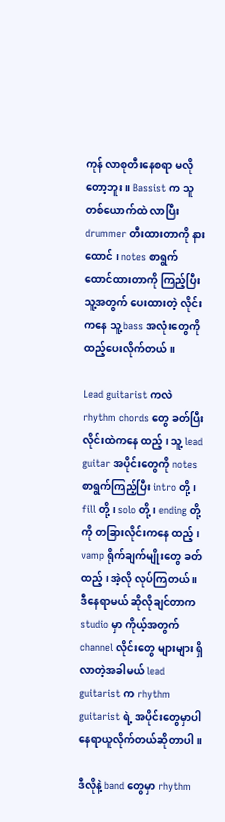ကုန် လာစုတီးနေစရာ မလိုတော့ဘူး ။ Bassist က သူတစ်ယောက်ထဲ လာပြီး drummer တီးထားတာကို နားထောင် ၊ notes စာရွက် ထောင်ထားတာကို ကြည့်ပြီး သူ့အတွက် ပေးထားတဲ့ လိုင်းကနေ သူ့ bass အလုံးတွေကို ထည့်ပေးလိုက်တယ် ။

Lead guitarist ကလဲ rhythm chords တွေ ခတ်ပြီး လိုင်းထဲကနေ ထည့် ၊ သူ့ lead guitar အပိုင်းတွေကို notes စာရွက်ကြည့်ပြီး intro တို့ ၊ fill တို့ ၊ solo တို့ ၊ ending တို့ကို တခြားလိုင်းကနေ ထည့် ၊ vamp ရိုက်ချက်မျိုးတွေ ခတ်ထည့် ၊ အဲ့လို လုပ်ကြတယ် ။ ဒီနေရာမယ် ဆိုလိုချင်တာက studio မှာ ကိုယ့်အတွက် channel လိုင်းတွေ များများ ရှိလာတဲ့အခါမယ် lead guitarist က rhythm guitarist ရဲ့ အပိုင်းတွေမှာပါ နေရာယူလိုက်တယ်ဆိုတာပါ ။

ဒီလိုနဲ့ band တွေမှာ rhythm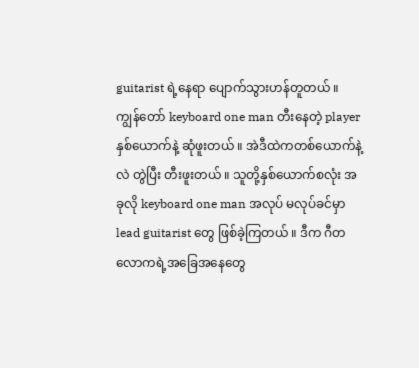guitarist ရဲ့နေရာ ပျောက်သွားဟန်တူတယ် ။ ကျွန်တော် keyboard one man တီးနေတဲ့ player နှစ်ယောက်နဲ့ ဆုံဖူးတယ် ။ အဲဒီထဲကတစ်ယောက်နဲ့လဲ တွဲပြီး တီးဖူးတယ် ။ သူတို့နှစ်ယောက်စလုံး အခုလို keyboard one man အလုပ် မလုပ်ခင်မှာ lead guitarist တွေ ဖြစ်ခဲ့ကြတယ် ။ ဒီက ဂီတလောကရဲ့အခြေအနေတွေ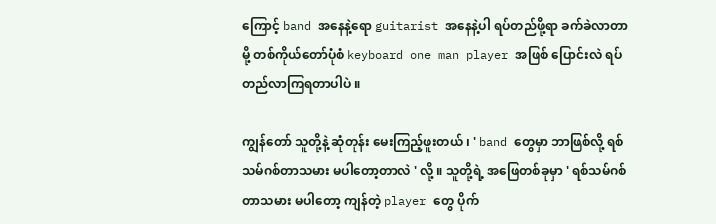ကြောင့် band အနေနဲ့ရော guitarist အနေနဲ့ပါ ရပ်တည်ဖို့ရာ ခက်ခဲလာတာမို့ တစ်ကိုယ်တော်ပုံစံ keyboard one man player အဖြစ် ပြောင်းလဲ ရပ်တည်လာကြရတာပါပဲ ။

ကျွန်တော် သူတို့နဲ့ ဆုံတုန်း မေးကြည့်ဖူးတယ် ၊ ' band တွေမှာ ဘာဖြစ်လို့ ရစ်သမ်ဂစ်တာသမား မပါတော့တာလဲ ' လို့ ။ သူတို့ရဲ့ အဖြေတစ်ခုမှာ ' ရစ်သမ်ဂစ်တာသမား မပါတော့ ကျန်တဲ့ player တွေ ပိုက်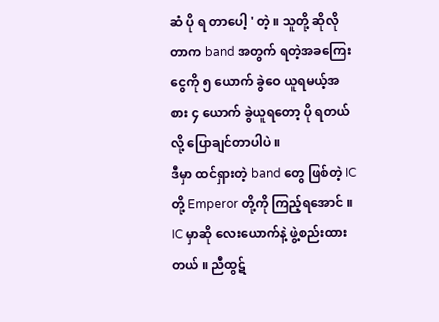ဆံ ပို ရ တာပေါ့ ' တဲ့ ။ သူတို့ ဆိုလိုတာက band အတွက် ရတဲ့အခကြေးငွေကို ၅ ယောက် ခွဲဝေ ယူရမယ့်အစား ၄ ယောက် ခွဲယူရတော့ ပို ရတယ်လို့ ပြောချင်တာပါပဲ ။
ဒီမှာ ထင်ရှားတဲ့ band တွေ ဖြစ်တဲ့ IC တို့ Emperor တို့ကို ကြည့်ရအောင် ။ IC မှာဆို လေးယောက်နဲ့ ဖွဲ့စည်းထားတယ် ။ ညီထွဋ်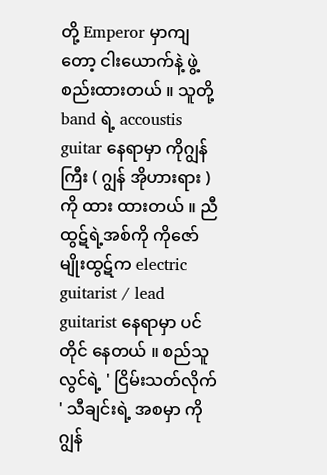တို့ Emperor မှာကျတော့ ငါးယောက်နဲ့ ဖွဲ့စည်းထားတယ် ။ သူတို့ band ရဲ့ accoustis guitar နေရာမှာ ကိုဂျွန်ကြီး ( ဂျွန် အိုဟားရား )ကို ထား ထားတယ် ။ ညီထွဋ်ရဲ့အစ်ကို ကိုဇော်မျိုးထွဋ်က electric guitarist / lead guitarist နေရာမှာ ပင်တိုင် နေတယ် ။ စည်သူလွင်ရဲ့ ' ငြိမ်းသတ်လိုက် ' သီချင်းရဲ့ အစမှာ ကိုဂျွန်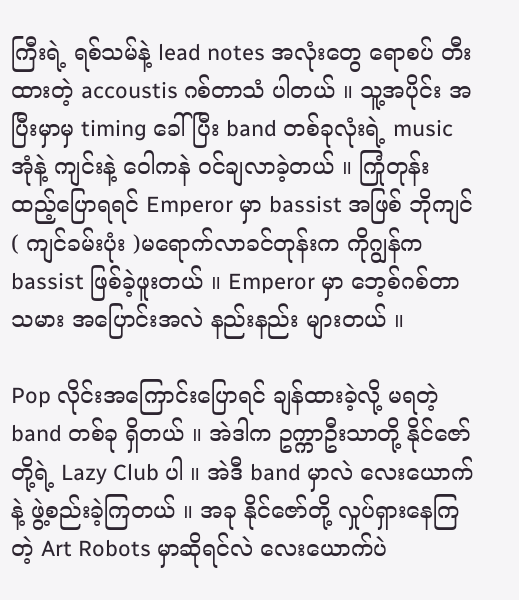ကြီးရဲ့ ရစ်သမ်နဲ့ lead notes အလုံးတွေ ရောစပ် တီးထားတဲ့ accoustis ဂစ်တာသံ ပါတယ် ။ သူ့အပိုင်း အပြီးမှာမှ timing ခေါ်ပြီး band တစ်ခုလုံးရဲ့ music အုံနဲ့ ကျင်းနဲ့ ဝေါကနဲ ဝင်ချလာခဲ့တယ် ။ ကြုံတုန်း ထည့်ပြောရရင် Emperor မှာ bassist အဖြစ် ဘိုကျင် ( ကျင်ခမ်းပုံး )မရောက်လာခင်တုန်းက ကိုဂျွန်က bassist ဖြစ်ခဲ့ဖူးတယ် ။ Emperor မှာ ဘေ့စ်ဂစ်တာသမား အပြောင်းအလဲ နည်းနည်း များတယ် ။

Pop လိုင်းအကြောင်းပြောရင် ချန်ထားခဲ့လို့ မရတဲ့ band တစ်ခု ရှိတယ် ။ အဲဒါက ဥက္ကာဦးသာတို့ နိုင်ဇော်တို့ရဲ့ Lazy Club ပါ ။ အဲဒီ band မှာလဲ လေးယောက်နဲ့ ဖွဲ့စည်းခဲ့ကြတယ် ။ အခု နိုင်ဇော်တို့ လှုပ်ရှားနေကြတဲ့ Art Robots မှာဆိုရင်လဲ လေးယောက်ပဲ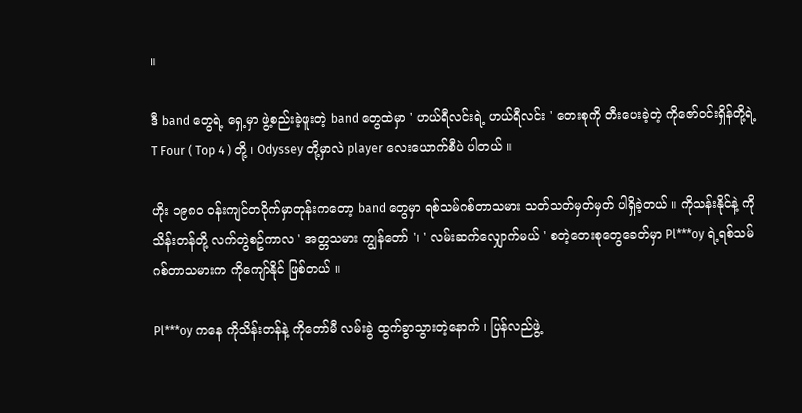။

ဒီ band တွေရဲ့ ရှေ့မှာ ဖွဲ့စည်းခဲ့ဖူးတဲ့ band တွေထဲမှာ ' ဟယ်ရီလင်းရဲ့ ဟယ်ရီလင်း ' တေးစုကို တီးပေးခဲ့တဲ့ ကိုဇော်ဝင်းရှိန်တို့ရဲ့ T Four ( Top 4 ) တို့ ၊ Odyssey တို့မှာလဲ player လေးယောက်စီပဲ ပါတယ် ။

ဟိုး ၁၉၈၀ ဝန်းကျင်တဝိုက်မှာတုန်းကတော့ band တွေမှာ ရစ်သမ်ဂစ်တာသမား သတ်သတ်မှတ်မှတ် ပါရှိခဲ့တယ် ။ ကိုသန်းနိုင်နဲ့ ကိုသိန်းတန်တို့ လက်တွဲစဥ်ကာလ ' အတ္တသမား ကျွန်တော် '၊ ' လမ်းဆက်လျှောက်မယ် ' စတဲ့တေးစုတွေခေတ်မှာ Pl***oy ရဲ့ရစ်သမ်ဂစ်တာသမားက ကိုကျော်နိုင် ဖြစ်တယ် ။

Pl***oy ကနေ ကိုသိန်းတန်နဲ့ ကိုတော်မီ လမ်းခွဲ ထွက်ခွာသွားတဲ့နောက် ၊ ပြန်လည်ဖွဲ့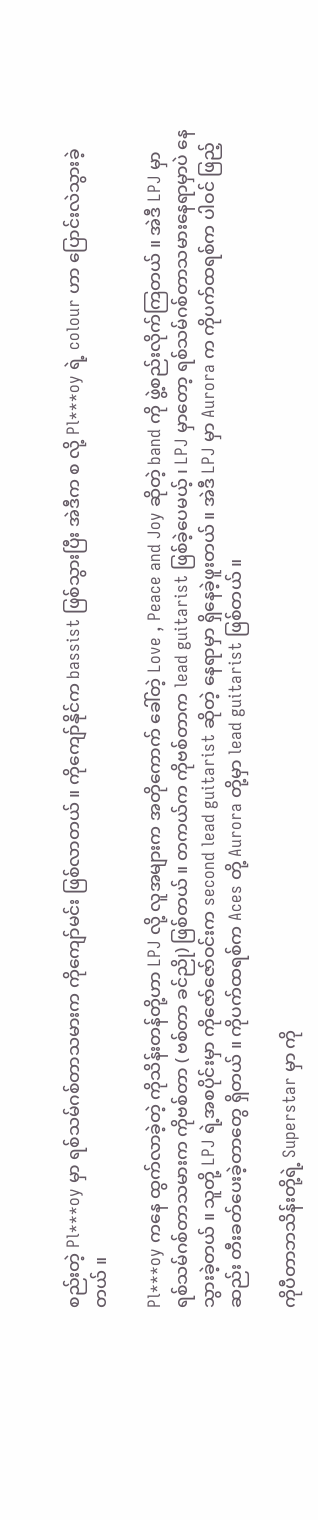စည်းတဲ့ Pl***oy မှာ ရစ်သမ်ဂစ်တာသမားက ကိုကျော်မင်း ဖြစ်လာတယ် ။ ကိုကျော်နိုင်က bassist ဖြစ်သွားပြီး အဲဒီက စ လို့ Pl***oy ရဲ့ colour ဟာ ပြောင်းလဲသွားခဲ့တယ် ။

Pl***oy ကနေ ထွက်လာခဲ့တဲ့ ကိုသိန်းတန်တို့ဟာ LPJ လို့ လူအများက အတိုကောက် ခေါ်တဲ့ Love , Peace and Joy ဆိုတဲ့ band ကို ဖွဲ့စည်းလိုက်ကြတယ် ။ အဲဒီ LPJ မှာ ရစ်သမ်ဂစ်တာသမားက ကိုဗစ်တာ ( ဗစ်တာ ခင်ညို) ဖြစ်တယ် ။ တကယ်က ကိုဗစ်တာက lead guitarist ဖြစ်ခဲ့ပေမယ့် ၊ LPJ မှာတော့ ရစ်သမ်ဂစ်တာသမားနေရာမှာပဲ နေသွားခဲ့တယ် ။ သူတို့ LPJ ရဲ့အစပိုင်းမှာ ကိုဇော်ဇော်ဝင်းက second lead guitarist ဆိုတဲ့ နေရာမှာ ရှိနေခဲ့ဖူးတယ် ။ အဲဒီ LPJ မှာ Aurora က ကိုပက်ထရစ်က ပါဝင် ဖြည့်ဆည်း တီးခတ်ပေးခဲ့တာတွေ ရှိတယ် ။ ကိုပက်ထရစ်က Aces တို့ Aurora တို့မှာ lead guitarist ဖြစ်တယ် ။

ကိုပီတာဘသိန်းတို့ရဲ့ Superstar မှာ ကို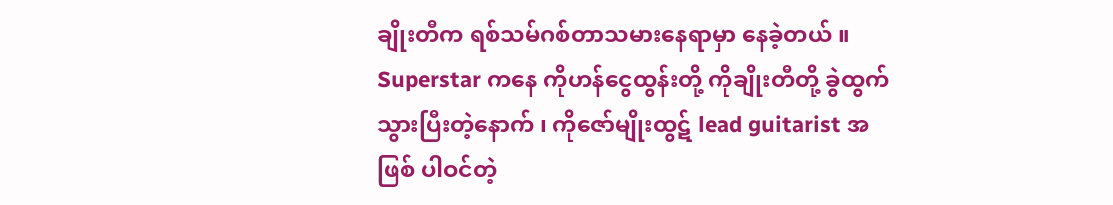ချိုးတီက ရစ်သမ်ဂစ်တာသမားနေရာမှာ နေခဲ့တယ် ။ Superstar ကနေ ကိုဟန်ငွေထွန်းတို့ ကိုချိုးတီတို့ ခွဲထွက်သွားပြီးတဲ့နောက် ၊ ကိုဇော်မျိုးထွဋ် lead guitarist အဖြစ် ပါဝင်တဲ့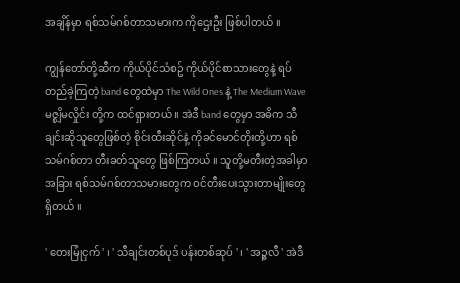အချိန်မှာ ရစ်သမ်ဂစ်တာသမားက ကိုဌေးဦး ဖြစ်ပါတယ် ။

ကျွန်တော်တို့ဆီက ကိုယ်ပိုင်သံစဥ် ကိုယ်ပိုင်စာသားတွေနဲ့ ရပ်တည်ခဲ့ကြတဲ့ band တွေထဲမှာ The Wild Ones နဲ့ The Medium Wave မဇ္စျိမလှိုင်း တို့က ထင်ရှားတယ် ။ အဲဒီ band တွေမှာ အဓိက သီချင်းဆိုသူတွေဖြစ်တဲ့ စိုင်းထီးဆိုင်နဲ့ ကိုခင်မောင်တိုးတို့ဟာ ရစ်သမ်ဂစ်တာ တီးခတ်သူတွေ ဖြစ်ကြတယ် ။ သူတို့မတီးတဲ့အခါမှာ အခြား ရစ်သမ်ဂစ်တာသမားတွေက ဝင်တီးပေးသွားတာမျိုးတွေ ရှိတယ် ။

' တေးမြုံငှက် ' ၊ ' သီချင်းတစ်ပုဒ် ပန်းတစ်ဆုပ် ' ၊ ' အဉ္ဇလီ ' အဲဒီ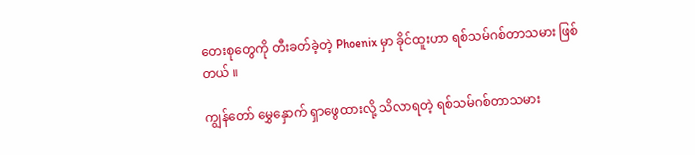တေးစုတွေကို တီးခတ်ခဲ့တဲ့ Phoenix မှာ ခိုင်ထူးဟာ ရစ်သမ်ဂစ်တာသမား ဖြစ်တယ် ။

ကျွန်တော် မွှေနှောက် ရှာဖွေထားလို့ သိလာရတဲ့ ရစ်သမ်ဂစ်တာသမား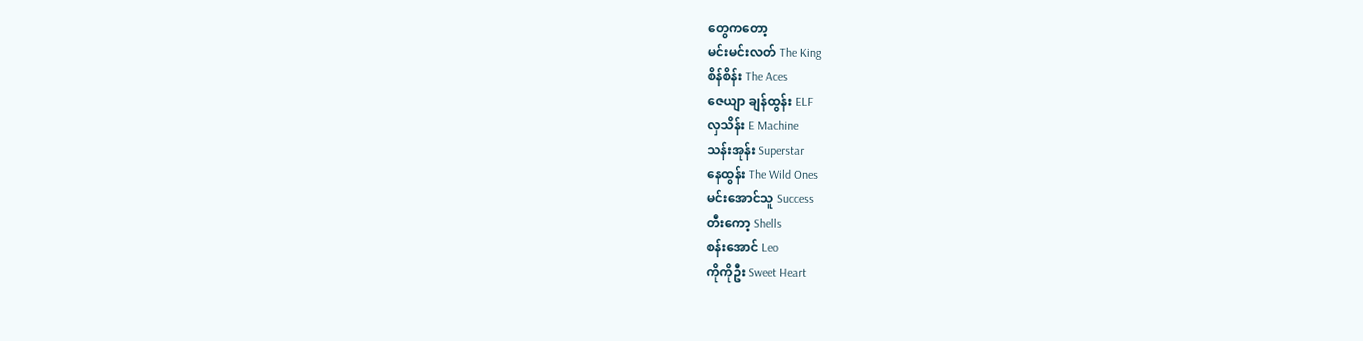တွေကတော့
မင်းမင်းလတ် The King
စိန်စိန်း The Aces
ဇေယျာ ချန်ထွန်း ELF
လှသိန်း E Machine
သန်းအုန်း Superstar
နေထွန်း The Wild Ones
မင်းအောင်သူ Success
တီးကော့ Shells
စန်းအောင် Leo
ကိုကိုဦး Sweet Heart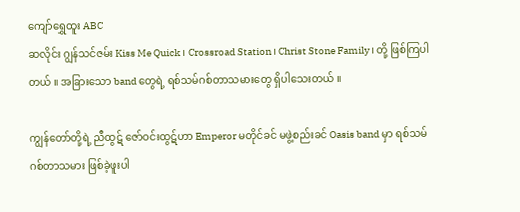ကျော်ရွှေထူး ABC
ဆလိုင်း ဂျွန်သင်ဇမ်း Kiss Me Quick ၊ Crossroad Station ၊ Christ Stone Family ၊ တို့ ဖြစ်ကြပါတယ် ။ အခြားသော band တွေရဲ့ ရစ်သမ်ဂစ်တာသမားတွေ ရှိပါသေးတယ် ။

ကျွန်တော်တို့ရဲ့ ညီထွဋ် ဇော်ဝင်းထွဋ်ဟာ Emperor မတိုင်ခင် မဖွဲ့စည်းခင် Oasis band မှာ ရစ်သမ်ဂစ်တာသမား ဖြစ်ခဲ့ဖူးပါ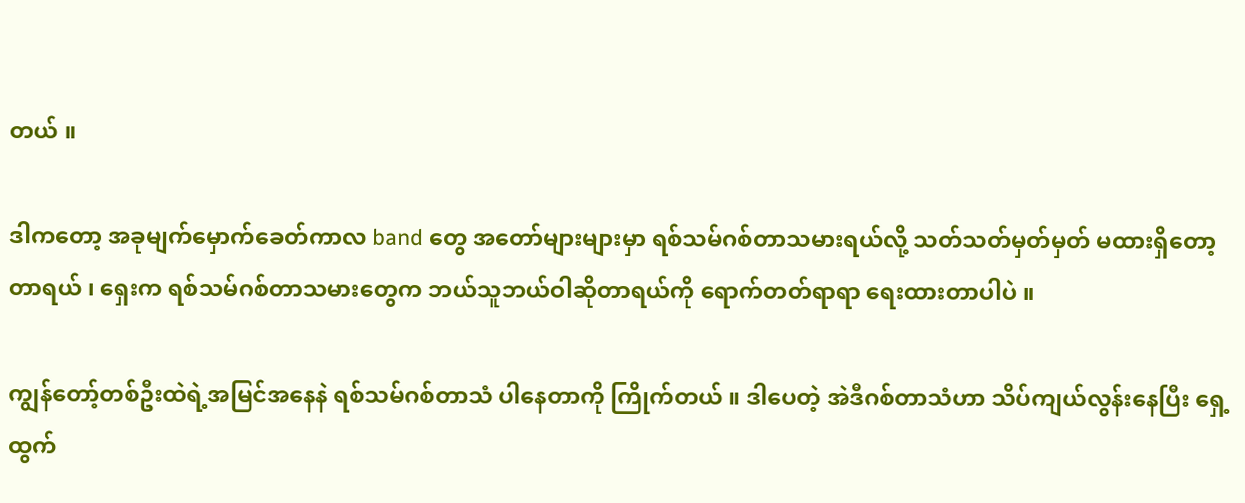တယ် ။

ဒါကတော့ အခုမျက်မှောက်ခေတ်ကာလ band တွေ အတော်များများမှာ ရစ်သမ်ဂစ်တာသမားရယ်လို့ သတ်သတ်မှတ်မှတ် မထားရှိတော့တာရယ် ၊ ရှေးက ရစ်သမ်ဂစ်တာသမားတွေက ဘယ်သူဘယ်ဝါဆိုတာရယ်ကို ရောက်တတ်ရာရာ ရေးထားတာပါပဲ ။

ကျွန်တော့်တစ်ဦးထဲရဲ့အမြင်အနေနဲ ရစ်သမ်ဂစ်တာသံ ပါနေတာကို ကြိုက်တယ် ။ ဒါပေတဲ့ အဲဒီဂစ်တာသံဟာ သိပ်ကျယ်လွန်းနေပြီး ရှေ့ထွက်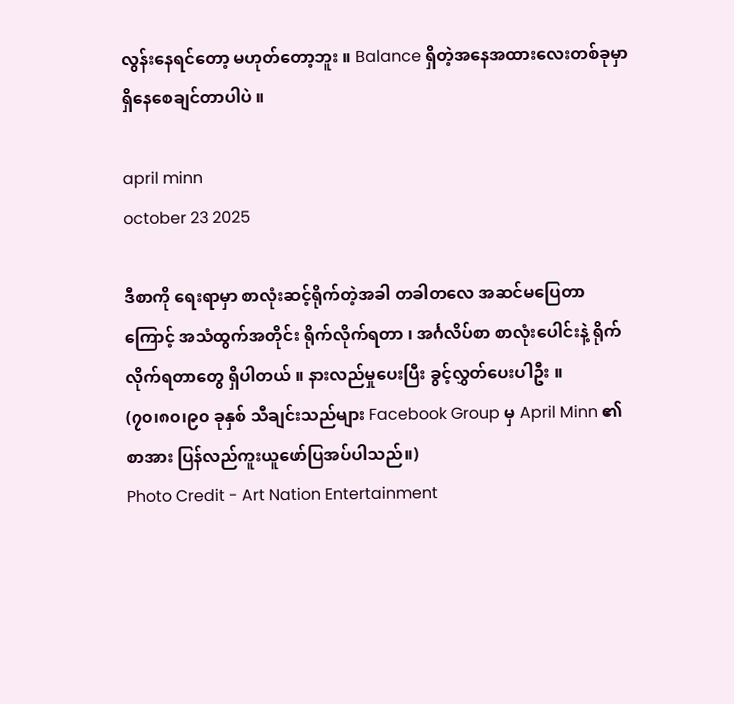လွန်းနေရင်တော့ မဟုတ်တော့ဘူး ။ Balance ရှိတဲ့အနေအထားလေးတစ်ခုမှာ ရှိနေစေချင်တာပါပဲ ။

april minn
october 23 2025

ဒီစာကို ရေးရာမှာ စာလုံးဆင့်ရိုက်တဲ့အခါ တခါတလေ အဆင်မပြေတာကြောင့် အသံထွက်အတိုင်း ရိုက်လိုက်ရတာ ၊ အင်္ဂလိပ်စာ စာလုံးပေါင်းနဲ့ ရိုက်လိုက်ရတာတွေ ရှိပါတယ် ။ နားလည်မှုပေးပြီး ခွင့်လွှတ်ပေးပါဦး ။
(၇၀၊၈၀၊၉၀ ခုနှစ် သီချင်းသည်များ Facebook Group မှ April Minn ၏ စာအား ပြန်လည်ကူးယူဖော်ပြအပ်ပါသည်။)
Photo Credit - Art Nation Entertainment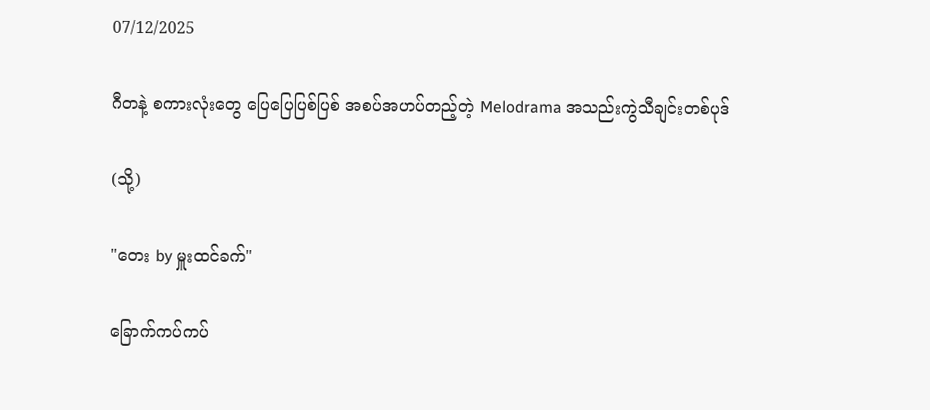07/12/2025

ဂီတနဲ့ စကားလုံးတွေ ပြေပြေပြစ်ပြစ် အစပ်အဟပ်တည့်တဲ့ Melodrama အသည်းကွဲသီချင်းတစ်ပုဒ်

(သို့)

"တေး by မှူးထင်ခက်"

ခြောက်ကပ်ကပ်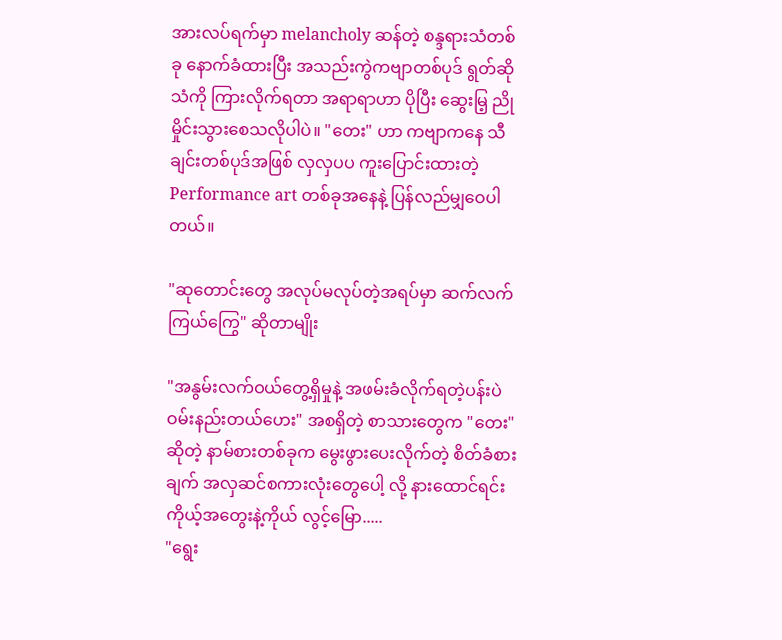အားလပ်ရက်မှာ melancholy ဆန်တဲ့ စန္ဒရားသံတစ်ခု နောက်ခံထားပြီး အသည်းကွဲကဗျာတစ်ပုဒ် ရွတ်ဆိုသံကို ကြားလိုက်ရတာ အရာရာဟာ ပိုပြီး ဆွေးမြ့ ညိုမှိုင်းသွားစေသလိုပါပဲ။ "တေး" ဟာ ကဗျာကနေ သီချင်းတစ်ပုဒ်အဖြစ် လှလှပပ ကူး‌ပြောင်းထားတဲ့ Performance art တစ်ခုအနေနဲ့ ပြန်လည်မျှဝေပါတယ်။

"ဆုတောင်းတွေ အလုပ်မလုပ်တဲ့အရပ်မှာ ဆက်လက်ကြယ်ကြွေ" ဆိုတာမျိုး

"အနွမ်းလက်ဝယ်တွေ့ရှိမှုနဲ့ အဖမ်းခံလိုက်ရတဲ့ပန်းပဲ ဝမ်းနည်းတယ်ဟေး" အစရှိတဲ့ စာသားတွေက "တေး" ဆိုတဲ့ နာမ်စားတစ်ခုက မွေးဖွားပေးလိုက်တဲ့ စိတ်ခံစားချက် အလှဆင်စကားလုံးတွေပေါ့ လို့ နားထောင်ရင်း ကိုယ့်အတွေးနဲ့ကိုယ် လွင့်မြော.....
"ရွေး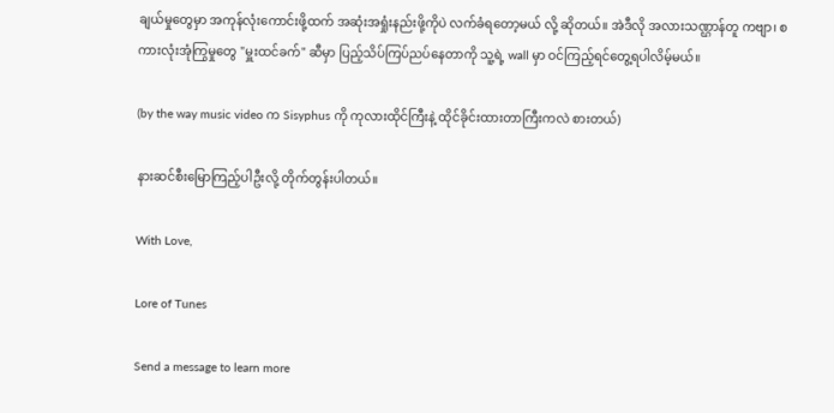ချယ်မှုတွေမှာ အကုန်လုံးကောင်းဖို့ထက် အဆုံးအရှုံးနည်းဖို့ကိုပဲ လက်ခံရတော့မယ် လို့ ဆိုတယ်။ အဲဒီလို အလားသဏ္ဌာန်တူ ကဗျာ၊ စကားလုံးအုံကြွမှုတွေ "မှူးထင်ခက်" ဆီမှာ ပြည့်သိပ်ကြပ်ညပ်နေတာကို သူ့ရဲ့ wall မှာ ဝင်ကြည့်ရင်တွေ့ရပါလိမ့်မယ်။

(by the way music video က Sisyphus ကို ကုလားထိုင်ကြီးနဲ့ ထိုင်ခိုင်းထားတာကြီးကလဲ စားတယ်)

နားဆင်စီးမြောကြည့်ပါဦးလို့ တိုက်တွန်းပါတယ်။

With Love,

Lore of Tunes

Send a message to learn more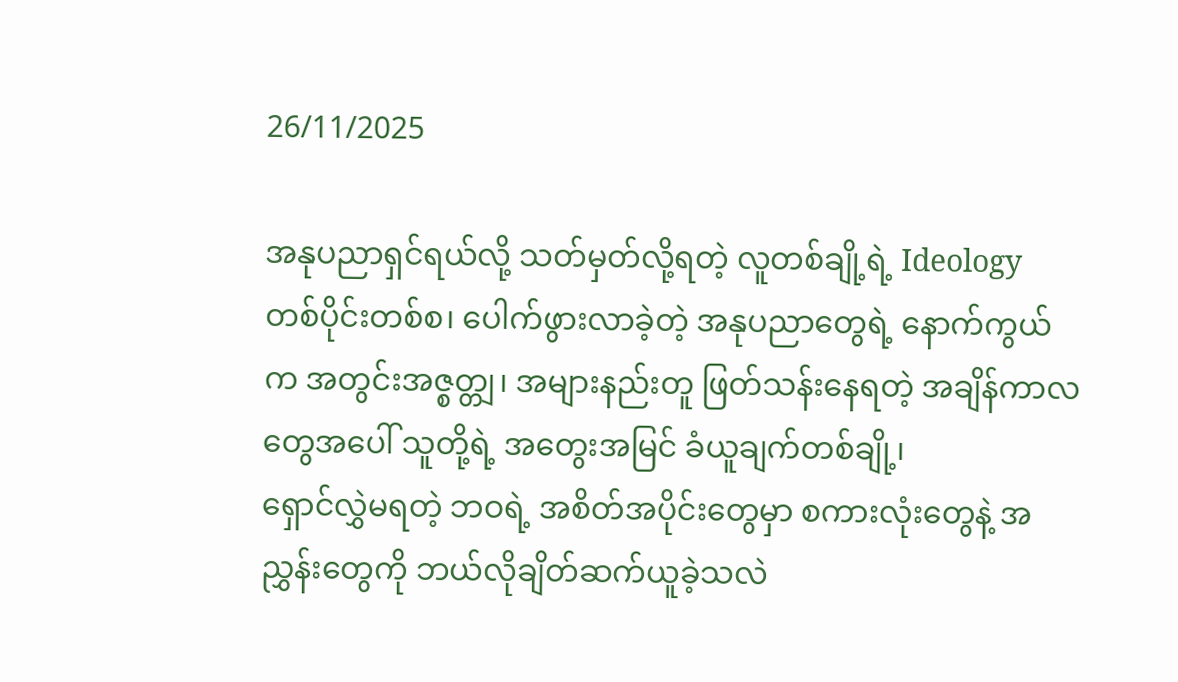26/11/2025

အနုပညာရှင်ရယ်လို့ သတ်မှတ်လို့ရတဲ့ လူတစ်ချို့ရဲ့ Ideology တစ်ပိုင်းတစ်စ၊ ပေါက်ဖွားလာခဲ့တဲ့ အနုပညာတွေရဲ့ နောက်ကွယ်က အတွင်းအဇ္စတ္တျ၊ အများနည်းတူ ဖြတ်သန်းနေရတဲ့ အချိန်ကာလတွေအပေါ် သူတို့ရဲ့ အတွေးအမြင် ခံယူချက်တစ်ချို့၊
ရှောင်လွှဲမရတဲ့ ဘဝရဲ့ အစိတ်အပိုင်းတွေမှာ စကားလုံးတွေနဲ့ အညွှန်းတွေကို ဘယ်လိုချိတ်ဆက်ယူခဲ့သလဲ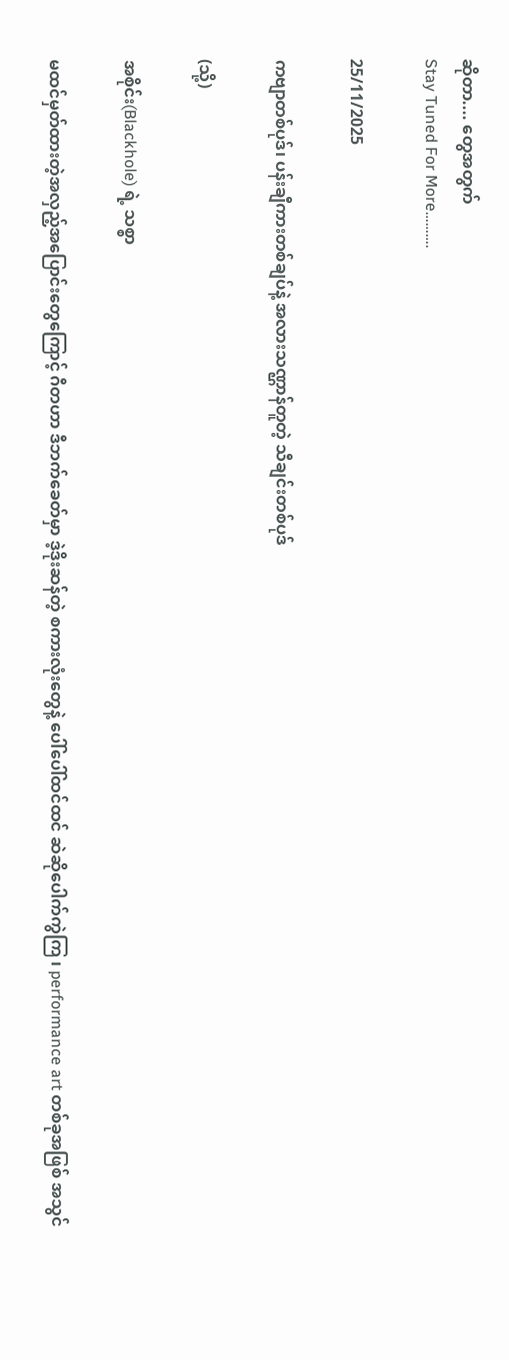ဆိုတာ.... တွေအတွက်
Stay Tuned For More……….

25/11/2025

ကဗျာတစ်ပုဒ်၊ ပန်းချီကားတစ်ချပ်နဲ့ အလားသဏ္ဌာန်တူတဲ့ သီချင်းတစ်ပုဒ်

(သို့)

အစိုင်း(Blackhole) ရဲ့ သစ္စာ

မထင်မှတ်ထားတဲ့အလှည့်အပြောင်းတွေကြောင့် ဂီတဟာ ဒီဘက်ခေတ်မှာ ဒဲ့ဒိုးဆန်တဲ့ စကားလုံးတွေနဲ့ ပေါ်ပေါ်ထင်ထင် ဆဲဆိုပေါက်ကွဲကြ ၊ performance art တစ်ခုအဖြစ် အသွင်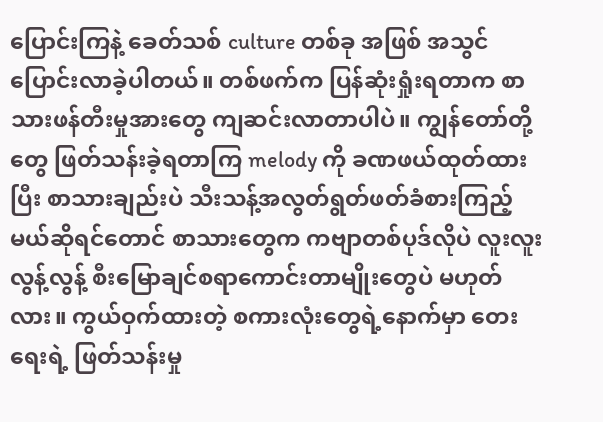ပြောင်းကြနဲ့ ခေတ်သစ် culture တစ်ခု အဖြစ် အသွင်ပြောင်းလာခဲ့ပါတယ်။ တစ်ဖက်က ပြန်ဆုံးရှုံးရတာက စာသားဖန်တီးမှုအားတွေ ကျဆင်းလာတာပါပဲ။ ကျွန်တော်တို့တွေ ဖြတ်သန်းခဲ့ရတာကြ melody ကို ခဏဖယ်ထုတ်ထားပြီး စာသားချည်းပဲ သီးသန့်အလွတ်ရွတ်ဖတ်ခံစားကြည့်မယ်ဆိုရင်တောင် စာသားတွေက ကဗျာတစ်ပုဒ်လိုပဲ လူးလူးလွန့်လွန့် စီးမြောချင်စရာကောင်းတာမျိုးတွေပဲ မဟုတ်လား။ ကွယ်ဝှက်ထားတဲ့ စကားလုံးတွေရဲ့နောက်မှာ တေးရေးရဲ့ ဖြတ်သန်းမှု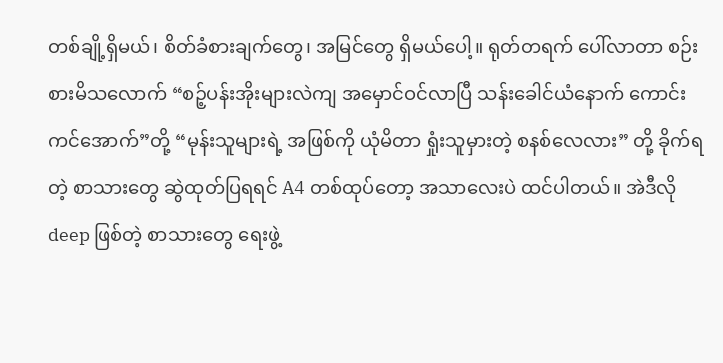တစ်ချို့ရှိမယ်၊ စိတ်ခံစားချက်တွေ၊ အမြင်တွေ ရှိမယ်ပေါ့။ ရုတ်တရက် ပေါ်လာတာ စဉ်းစားမိသလောက် “စဉ့်ပန်းအိုးများလဲကျ အမှောင်ဝင်လာပြီ သန်းခေါင်ယံနောက် ကောင်းကင်အောက်”တို့ “မုန်းသူများရဲ့ အဖြစ်ကို ယုံမိတာ ရှုံးသူမှားတဲ့ စနစ်လေလား” တို့ ခိုက်ရတဲ့ စာသားတွေ ဆွဲထုတ်ပြရရင် A4 တစ်ထုပ်တော့ အသာလေးပဲ ထင်ပါတယ်။ အဲဒီလို deep ဖြစ်တဲ့ စာသားတွေ ရေးဖွဲ့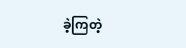ခဲ့ကြတဲ့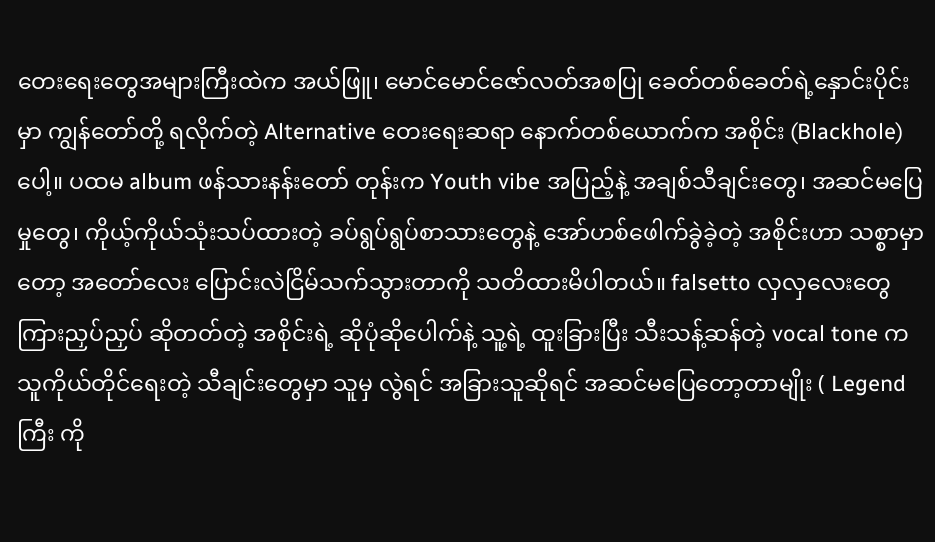တေးရေးတွေအများကြီးထဲက အယ်ဖြူ၊ မောင်မောင်ဇော်လတ်အစပြု ခေတ်တစ်ခေတ်ရဲ့နှောင်းပိုင်းမှာ ကျွန်တော်တို့ ရလိုက်တဲ့ Alternative တေးရေးဆရာ နောက်တစ်ယောက်က အစိုင်း (Blackhole) ပေါ့။ ပထမ album ဖန်သားနန်းတော် တုန်းက Youth vibe အပြည့်နဲ့ အချစ်သီချင်းတွေ၊ အဆင်မပြေမှုတွေ၊ ကိုယ့်ကိုယ်သုံးသပ်ထားတဲ့ ခပ်ရွပ်ရွပ်စာသားတွေနဲ့ အော်ဟစ်ဖေါက်ခွဲခဲ့တဲ့ အစိုင်းဟာ သစ္စာမှာတော့ အတော်လေး ပြောင်းလဲငြိမ်သက်သွားတာကို သတိထားမိပါတယ်။ falsetto လှလှလေးတွေ ကြားညှပ်ညှပ် ဆိုတတ်တဲ့ အစိုင်းရဲ့ ဆိုပုံဆိုပေါက်နဲ့ သူ့ရဲ့ ထူးခြားပြီး သီးသန့်ဆန်တဲ့ vocal tone က သူကိုယ်တိုင်ရေးတဲ့ သီချင်းတွေမှာ သူမှ လွဲရင် အခြားသူဆိုရင် အဆင်မပြေတော့တာမျိုး ( Legend ကြီး ကို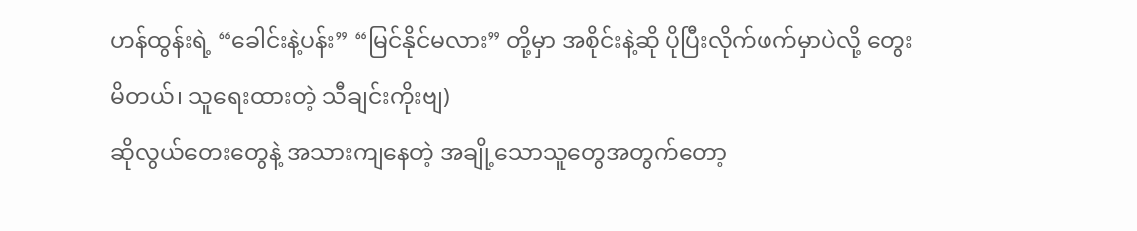ဟန်ထွန်းရဲ့ “ခေါင်းနဲ့ပန်း” “မြင်နိုင်မလား” တို့မှာ အစိုင်းနဲ့ဆို ပိုပြီးလိုက်ဖက်မှာပဲလို့ တွေးမိတယ်၊ သူရေးထားတဲ့ သီချင်းကိုးဗျ)
ဆိုလွယ်တေးတွေနဲ့ အသားကျနေတဲ့ အချို့သောသူတွေအတွက်တော့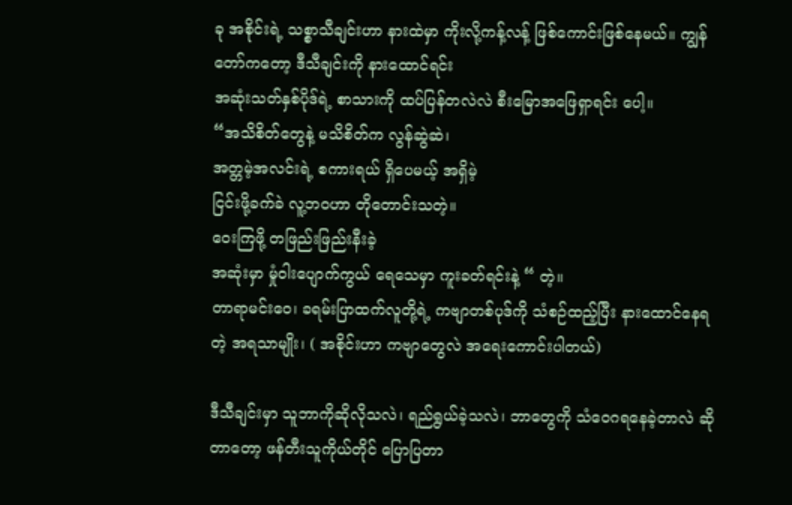ခု အစိုင်းရဲ့ သစ္စာသီချင်းဟာ နားထဲမှာ ကိုးလို့ကန့်လန့် ဖြစ်ကောင်းဖြစ်နေမယ်။ ကျွန်တော်ကတော့ ဒီသီချင်းကို နားထောင်ရင်း
အဆုံးသတ်နှစ်ပိုဒ်ရဲ့ စာသားကို ထပ်ပြန်တလဲလဲ စီးမြောအဖြေရှာရင်း ပေါ့။
“အသိစိတ်တွေနဲ့ မသိစိတ်က လွန်ဆွဲဆဲ၊
အတ္တမဲ့အလင်းရဲ့ စကားရယ် ရှိပေမယ့် အရှိမဲ့
ငြင်းဖို့ခက်ခဲ လူ့ဘဝဟာ တိုတောင်းသတဲ့။
ဝေးကြဖို့ တဖြည်းဖြည်းနီးခဲ့
အဆုံးမှာ မှုံဝါးပျောက်ကွယ် ရေသေမှာ ကူးခတ်ရင်းနဲ့ “ တဲ့။
တာရာမင်းဝေ၊ ခရမ်းပြာထက်လူတို့ရဲ့ ကဗျာတစ်ပုဒ်ကို သံစဉ်ထည့်ပြီး နားထောင်နေရတဲ့ အရသာမျိုး၊ ( အစိုင်းဟာ ကဗျာတွေလဲ အရေးကောင်းပါတယ်)

ဒီသီချင်းမှာ သူဘာကိုဆိုလိုသလဲ၊ ရည်ရွယ်ခဲ့သလဲ၊ ဘာတွေကို သံဝေဂရနေခဲ့တာလဲ ဆိုတာတော့ ဖန်တီးသူကိုယ်တိုင် ပြောပြတာ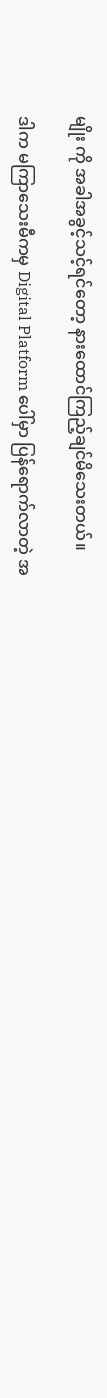မျိုး ကို အခါအခွင့်သင့်ရင်တော့ နားထောင်ကြည့်ချင်မိသေးတယ်။

ဒါက မကြာသေးမီကမှ Digital Platform ပေါ်မှာ ပြန်ရောက်လာတဲ့ အ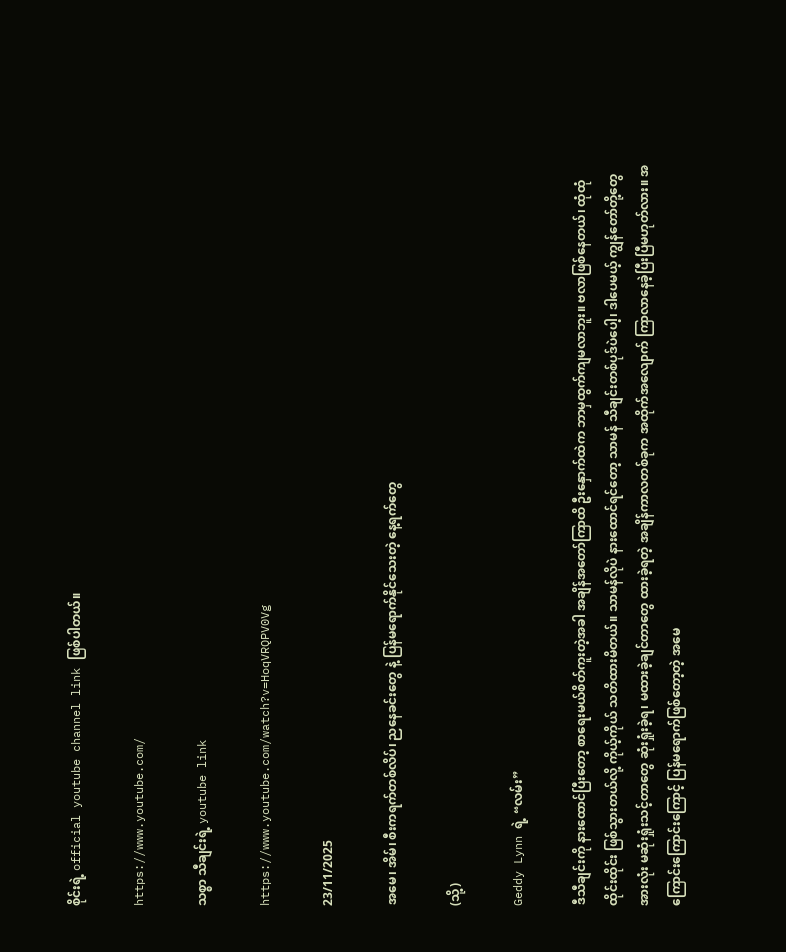စိုင်းရဲ့ official youtube channel link ဖြစ်ပါတယ်။

https://www.youtube.com/

သစ္စာ သီချင်းရဲ့ youtube link

https://www.youtube.com/watch?v=HoqVRQPV0Vg

23/11/2025

အမေ၊ အိမ်၊ စီးကရက်တစ်လိပ်၊ ညနေခင်းတွေ နဲ့ ပြန်မရောက်နိုင်သေးတဲ့ နေ့ရက်တွေ

(သို့)

Geddy Lynn ရဲ့ “လမ်း”

ဒီသီချင်းကို နားထောင်ပြီးတော့ စာရေးမယ်စိတ်ကူးတဲ့အခါ အချိန်အတော်ကြာထိ ဦးနှောက်ထဲက ဘာမှထွက်ကျမလာဘူး။ ဗလာဖြစ်နေတယ်၊ ထုံထုံထိုင်းထိုင်း ဖြစ်သွားတယ်လို့ ကိုယ့်ကိုယ် သတိထားမိတယ်။ သာမန်လိုပဲ နားထောင်ရင်တော့ သာမန် သီချင်းတစ်ပုဒ်ပဲပေါ့၊ ဒါပေမယ့် ကျွန်တော်တို့တွေအားလုံး မဆုံးရှုံးသင့်တာတွေ ဆုံးရှုံးခဲ့ရ၊ မထားခဲ့ချင်တာတွေ ထားခဲ့ရတဲ့ အချိန်ကာလတစ်ခုက အထိုက်အလျောက် ကြာလာနေခဲ့ပြီးပြီမဟုတ်လား။ အကြောင်းကြောင်းကြောင့် ပြန်မရောက်ဖြစ်တော့တဲ့ အမေ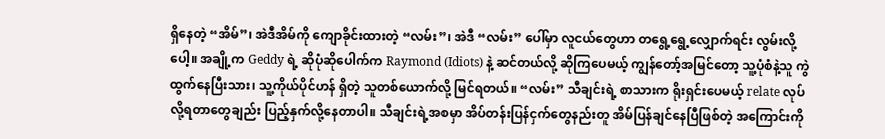ရှိနေတဲ့ “အိမ်”၊ အဲဒီအိမ်ကို ကျောခိုင်းထားတဲ့ “လမ်း”၊ အဲဒီ “လမ်း” ပေါ်မှာ လူငယ်တွေဟာ တရွေ့ရွေ့လျှောက်ရင်း လွမ်းလို့ပေါ့။ အချို့က Geddy ရဲ့ ဆိုပုံဆိုပေါက်က Raymond (Idiots) နဲ့ ဆင်တယ်လို့ ဆိုကြပေမယ့် ကျွန်တော့်အမြင်တော့ သူ့ပုံစံနဲ့သူ ကွဲထွက်နေပြီးသား၊ သူ့ကိုယ်ပိုင်ဟန် ရှိတဲ့ သူတစ်ယောက်လို့ မြင်ရတယ်။ “လမ်း” သီချင်းရဲ့ စာသားက ရိုးရှင်းပေမယ့် relate လုပ်လို့ရတာတွေချည်း ပြည့်နှက်လို့နေတာပါ။ သီချင်းရဲ့အစမှာ အိပ်တန်းပြန်ငှက်တွေနည်းတူ အိမ်ပြန်ချင်နေပြီဖြစ်တဲ့ အကြောင်းကို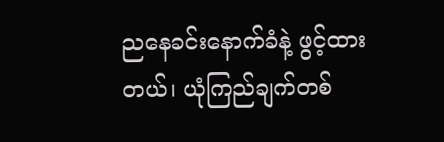ညနေခင်းနောက်ခံနဲ့ ဖွင့်ထားတယ်၊ ယုံကြည်ချက်တစ်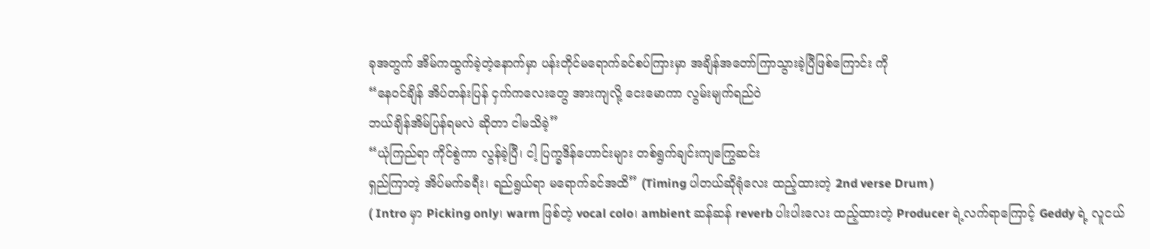ခုအတွက် အိမ်ကထွက်ခဲ့တဲ့နောက်မှာ ပန်းတိုင်မရောက်ခင်စပ်ကြားမှာ အချိန်အတော်ကြာသွားခဲ့ပြီဖြစ်ကြောင်း ကို
“နေဝင်ချိန် အိပ်တန်းပြန် ငှက်ကလေးတွေ အားကျလို့ ငေးမောကာ လွမ်းမျက်ရည်ဝဲ
ဘယ်ချိန်အိမ်ပြန်ရမလဲ ဆိုတာ ငါမသိခဲ့”
“ယုံကြည်ရာ ကိုင်စွဲကာ လွန်ခဲ့ပြီ၊ ငါ့ ပြက္ခဒိန်ဟောင်းများ တစ်ရွက်ချင်းကျကြွေဆင်း
ရှည်ကြာတဲ့ အိပ်မက်ခရီး၊ ရည်ရွယ်ရာ မရောက်ခင်အထိ” (Timing ပါတယ်ဆိုရုံလေး ထည့်ထားတဲ့ 2nd verse Drum )
( Intro မှာ Picking only၊ warm ဖြစ်တဲ့ vocal colo၊ ambient ဆန်ဆန် reverb ပါးပါးလေး ထည့်ထားတဲ့ Producer ရဲ့လက်ရာကြောင့် Geddy ရဲ့ လူငယ်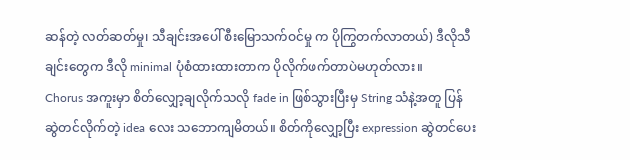ဆန်တဲ့ လတ်ဆတ်မှု၊ သီချင်းအပေါ် စီးမြောသက်ဝင်မှု က ပိုကြွတက်လာတယ်) ဒီလိုသီချင်းတွေက ဒီလို minimal ပုံစံထားထားတာက ပိုလိုက်ဖက်တာပဲမဟုတ်လား။
Chorus အကူးမှာ စိတ်လျှော့ချလိုက်သလို fade in ဖြစ်သွားပြီးမှ String သံနဲ့အတူ ပြန်ဆွဲတင်လိုက်တဲ့ idea လေး သဘောကျမိတယ်။ စိတ်ကိုလျှော့ပြီး expression ဆွဲတင်ပေး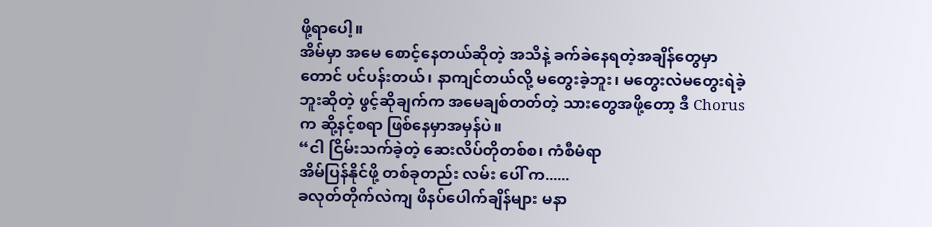ဖို့ရာပေါ့။
အိမ်မှာ အမေ စောင့်နေတယ်ဆိုတဲ့ အသိနဲ့ ခက်ခဲနေရတဲ့အချိန်တွေမှာတောင် ပင်ပန်းတယ်၊ နာကျင်တယ်လို့ မတွေးခဲ့ဘူး၊ မတွေးလဲမတွေးရဲခဲ့ဘူးဆိုတဲ့ ဖွင့်ဆိုချက်က အမေချစ်တတ်တဲ့ သားတွေအဖို့တော့ ဒီ Chorus က ဆို့နင့်စရာ ဖြစ်နေမှာအမှန်ပဲ။
“ငါ ငြိမ်းသက်ခဲ့တဲ့ ဆေးလိပ်တိုတစ်စ၊ ကံစီမံရာ
အိမ်ပြန်နိုင်ဖို့ တစ်ခုတည်း လမ်း ပေါ် က......
ခလုတ်တိုက်လဲကျ ဖိနပ်ပေါက်ချိန်များ မနာ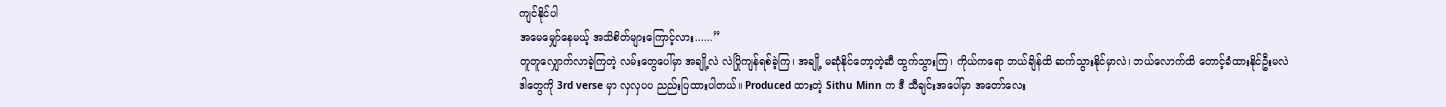ကျင်နိုင်ပါ
အမေမျှော်နေမယ့် အသိစိတ်များကြောင့်လား......”
တူတူလျှောက်လာခဲ့ကြတဲ့ လမ်းတွေပေါ်မှာ အချို့လဲ လဲပြိုကျန်ရစ်ခဲ့ကြ၊ အချို့ မဆုံနိုင်တော့တဲ့ဆီ ထွက်သွားကြ၊ ကိုယ်ကရော ဘယ်ချိန်ထိ ဆက်သွားနိုင်မှာလဲ၊ ဘယ်လောက်ထိ တောင့်ခံထားနိုင်ဦးမလဲ
ဒါတွေကို 3rd verse မှာ လှလှပပ ညည်းပြထားပါတယ်။ Produced ထားတဲ့ Sithu Minn က ဒီ သီချင်းအပေါ်မှာ အတော်လေး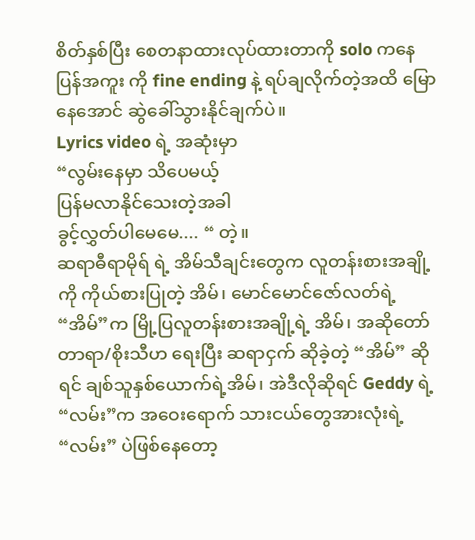စိတ်နှစ်ပြီး စေတနာထားလုပ်ထားတာကို solo ကနေ ပြန်အကူး ကို fine ending နဲ့ ရပ်ချလိုက်တဲ့အထိ မြောနေအောင် ဆွဲခေါ်သွားနိုင်ချက်ပဲ။
Lyrics video ရဲ့ အဆုံးမှာ
“လွမ်းနေမှာ သိပေမယ့်
ပြန်မလာနိုင်သေးတဲ့အခါ
ခွင့်လွှတ်ပါမေမေ.... “ တဲ့။
ဆရာဓီရာမိုရ် ရဲ့ အိမ်သီချင်းတွေက လူတန်းစားအချို့ကို ကိုယ်စားပြုတဲ့ အိမ်၊ မောင်မောင်ဇော်လတ်ရဲ့ “အိမ်”က မြို့ပြလူတန်းစားအချို့ရဲ့ အိမ်၊ အဆိုတော် တာရာ/စိုးသီဟ ရေးပြီး ဆရာငှက် ဆိုခဲ့တဲ့ “အိမ်” ဆိုရင် ချစ်သူနှစ်ယောက်ရဲ့အိမ်၊ အဲဒီလိုဆိုရင် Geddy ရဲ့ “လမ်း”က အဝေးရောက် သားငယ်တွေအားလုံးရဲ့ “လမ်း” ပဲဖြစ်နေတော့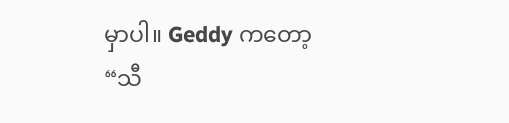မှာပါ။ Geddy ကတော့
“သီ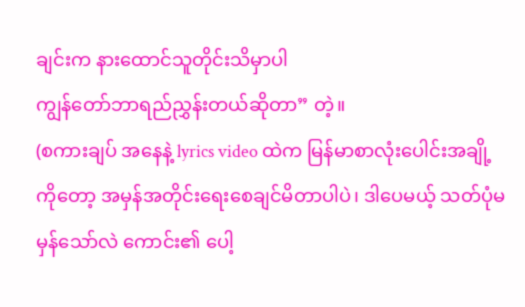ချင်းက နားထောင်သူတိုင်းသိမှာပါ
ကျွန်တော်ဘာရည်ညွှန်းတယ်ဆိုတာ” တဲ့။
(စကားချပ် အနေနဲ့ lyrics video ထဲက မြန်မာစာလုံး‌ပေါင်းအချို့ကိုတော့ အမှန်အတိုင်းရေးစေချင်မိတာပါပဲ၊ ဒါပေမယ့် သတ်ပုံမမှန်သော်လဲ ကောင်း၏ ပေါ့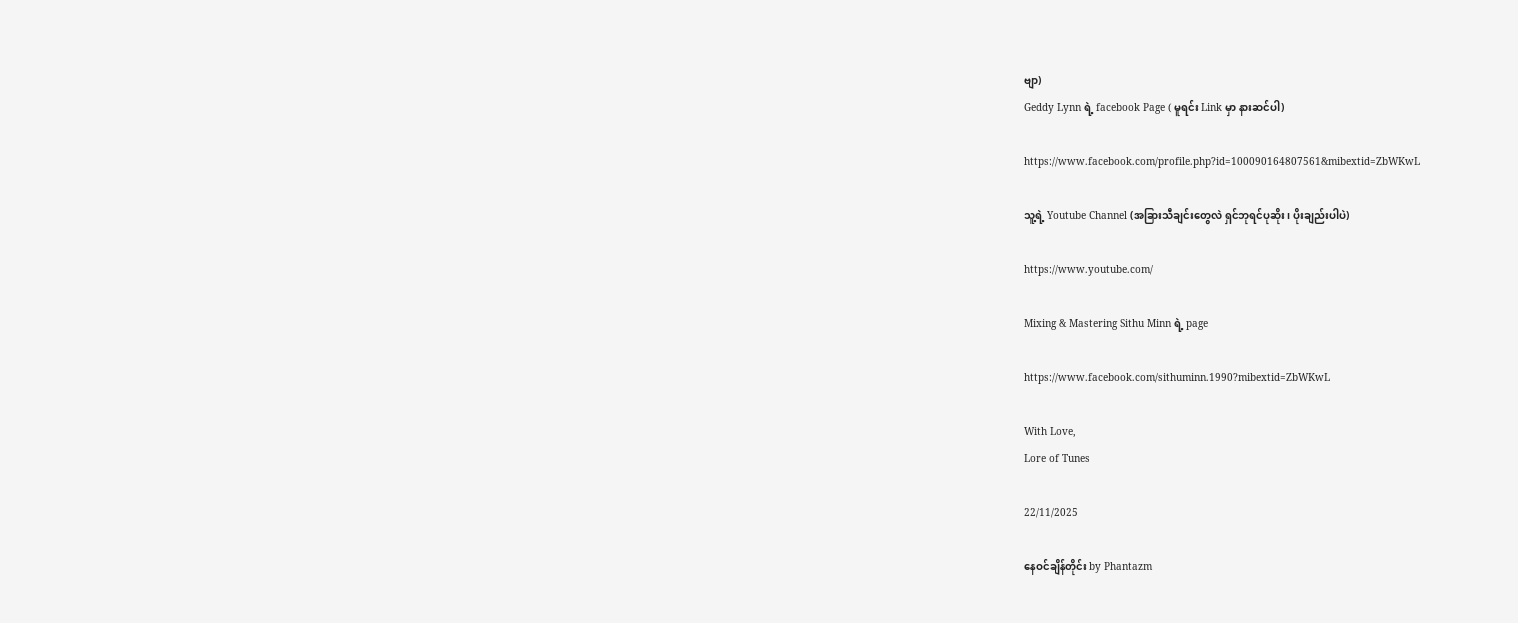ဗျာ)
Geddy Lynn ရဲ့ facebook Page ( မူရင်း Link မှာ နားဆင်ပါ)

https://www.facebook.com/profile.php?id=100090164807561&mibextid=ZbWKwL

သူ့ရဲ့ Youtube Channel (အခြားသီချင်းတွေလဲ ရှင်ဘုရင်ပုဆိုး၊ ပိုးချည်းပါပဲ)

https://www.youtube.com/

Mixing & Mastering Sithu Minn ရဲ့ page

https://www.facebook.com/sithuminn.1990?mibextid=ZbWKwL

With Love,
Lore of Tunes

22/11/2025

နေဝင်ချိန်တိုင်း by Phantazm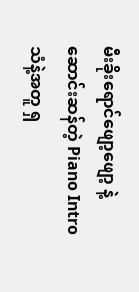မီးခိုးရောင်ဖျော့ဖျော့ နဲ့ ဆောင်းဆန်တဲ့ Piano Intro သံနဲ့အတူ ရှ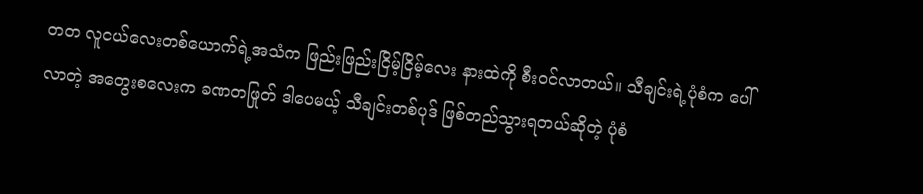တတ လူငယ်လေးတစ်ယောက်ရဲ့အသံက ဖြည်းဖြည်းငြိမ့်ငြိမ့်လေး နားထဲကို စီးဝင်လာတယ်။ သီချင်းရဲ့ပုံစံက ပေါ်လာတဲ့ အတွေးစလေးက ခဏတဖြုတ် ဒါပေမယ့် သီချင်းတစ်ပုဒ် ဖြစ်တည်သွားရတယ်ဆိုတဲ့ ပုံစံ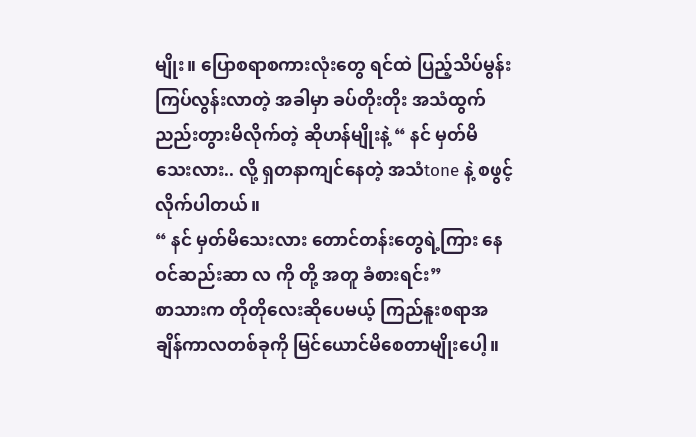မျိုး။ ပြောစရာစကားလုံးတွေ ရင်ထဲ ပြည့်သိပ်မွန်းကြပ်လွန်းလာတဲ့ အခါမှာ ခပ်တိုးတိုး အသံထွက် ညည်းတွားမိလိုက်တဲ့ ဆိုဟန်မျိုးနဲ့ “ နင် မှတ်မိသေးလား.. လို့ ရှတနာကျင်နေတဲ့ အသံtone နဲ့ စဖွင့်လိုက်ပါတယ်။
“ နင် မှတ်မိသေးလား တောင်တန်းတွေရဲ့ကြား နေဝင်ဆည်းဆာ လ ကို တို့ အတူ ခံစားရင်း”
စာသားက တိုတိုလေးဆိုပေမယ့် ကြည်နူးစရာအချိန်ကာလတစ်ခုကို မြင်ယောင်မိစေတာမျိုးပေါ့။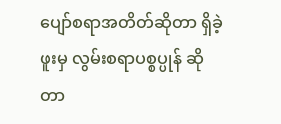ပျော်စရာအတိတ်ဆိုတာ ရှိခဲ့ဖူးမှ လွမ်းစရာပစ္စပ္ပုန် ဆိုတာ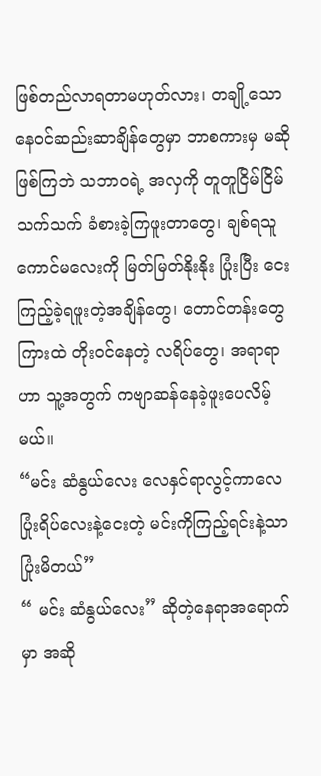ဖြစ်တည်လာရတာမဟုတ်လား၊ တချို့သော နေဝင်ဆည်းဆာချိန်တွေမှာ ဘာစကားမှ မဆိုဖြစ်ကြဘဲ သဘာဝရဲ့ အလှကို တူတူငြိမ်ငြိမ်သက်သက် ခံစားခဲ့ကြဖူးတာတွေ၊ ချစ်ရသူကောင်မလေးကို မြတ်မြတ်နိုးနိုး ပြုံးပြီး ငေးကြည့်ခဲ့ရဖူးတဲ့အချိန်တွေ၊ တောင်တန်းတွေကြားထဲ တိုးဝင်နေတဲ့ လရိပ်တွေ၊ အရာရာဟာ သူ့အတွက် ကဗျာဆန်နေခဲ့ဖူးပေလိမ့်မယ်။
“မင်း ဆံနွယ်လေး လေနှင်ရာလွင့်ကာလေ ပြုံးရိပ်လေးနဲ့ငေးတဲ့ မင်းကိုကြည့်ရင်းနဲ့သာ ပြုံးမိတယ်”
“ မင်း ဆံနွယ်လေး” ဆိုတဲ့နေရာအရောက်မှာ အဆို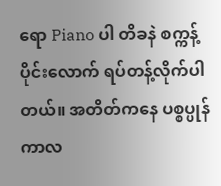ရော Piano ပါ တိခနဲ စက္ကန့်ပိုင်းလောက် ရပ်တန့်လိုက်ပါတယ်။ အတိတ်ကနေ ပစ္စပ္ပုန်ကာလ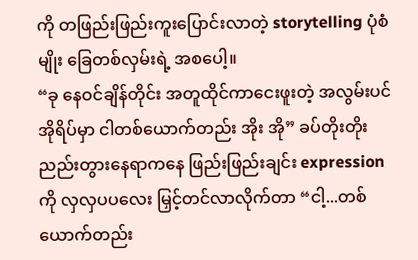ကို တဖြည်းဖြည်းကူးပြောင်းလာတဲ့ storytelling ပုံစံမျိုး ခြေတစ်လှမ်းရဲ့ အစပေါ့။
“ခု နေဝင်ချိန်တိုင်း အတူထိုင်ကာငေးဖူးတဲ့ အလွမ်းပင်အိုရိပ်မှာ ငါတစ်ယောက်တည်း အိုး အို” ခပ်တိုးတိုးညည်းတွားနေရာကနေ ဖြည်းဖြည်းချင်း expression ကို လှလှပပလေး မြှင့်တင်လာလိုက်တာ “ငါ့...တစ်ယောက်တည်း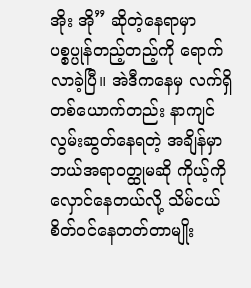အိုး အို” ဆိုတဲ့နေရာမှာ ပစ္စပ္ပုန်တည့်တည့်ကို ရောက်လာခဲ့ပြီ။ အဲဒီကနေမှ လက်ရှိ တစ်ယောက်တည်း နာကျင်လွမ်းဆွတ်နေရတဲ့ အချိန်မှာ ဘယ်အရာဝတ္ထုမဆို ကိုယ့်ကို လှောင်နေတယ်လို့ သိမ်ငယ်စိတ်ဝင်နေတတ်တာမျိုး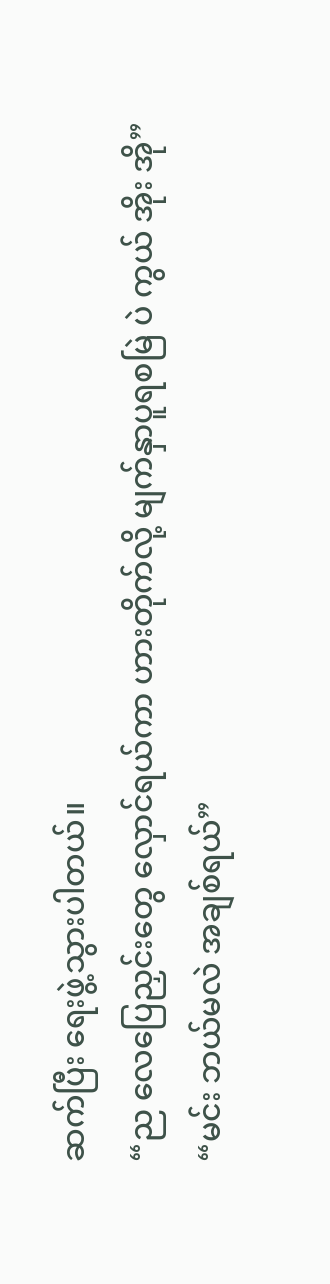ဆက်ပြီး ရေးဖွဲ့သွားပါတယ်။
“ည လေပြေညှင်းတွေ လှောင်ရယ်ကာ ဟားတိုက်လို့ မျက်နှာပူရစမြဲ ပဲ ကွယ် အိုး အို”
“မင်း ဘယ်မလဲ အချစ်ရယ်”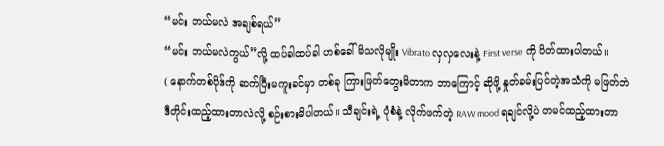“မင်း ဘယ်မလဲ အချစ်ရယ်”
“မင်း ဘယ်မလဲကွယ်”လို့ ထပ်ခါထပ်ခါ ဟစ်ခေါ်မိသလိုမျိုး Vibrato လှလှလေးနဲ့ First verse ကို ပိတ်ထားပါတယ်။
( နောက်တစ်ပိုဒ်ကို ဆက်ပြီးမကူးခင်မှာ တစ်ခု ကြားဖြတ်တွေးမိတာက ဘာကြောင့် ဆိုဖို့ နှုတ်ခမ်းပြင်တဲ့အသံကို မဖြတ်ဘဲ ဒီတိုင်းထည့်ထားတာလဲလို့ စဉ်းစားမိပါတယ်။ သီချင်းရဲ့ ပုံစံနဲ့ လိုက်ဖက်တဲ့ RAW mood ရချင်လို့ပဲ တမင်ထည့်ထားတာ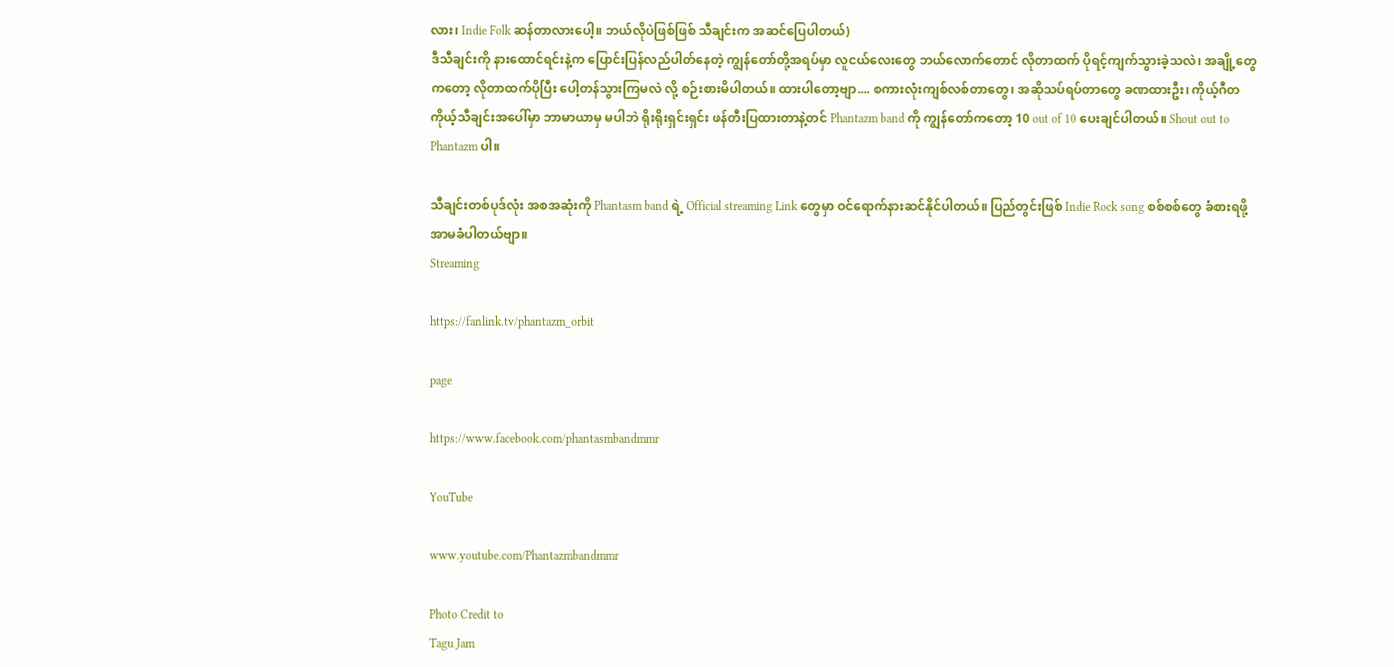လား၊ Indie Folk ဆန်တာလားပေါ့။ ဘယ်လိုပဲဖြစ်ဖြစ် သီချင်းက အဆင်ပြေပါတယ်)
ဒီသီချင်းကို နားထောင်ရင်းနဲ့က ပြောင်းပြန်လည်ပါတ်နေတဲ့ ကျွန်တော်တို့အရပ်မှာ လူငယ်လေးတွေ ဘယ်လောက်တောင် လိုတာထက် ပိုရင့်ကျက်သွားခဲ့သလဲ၊ အချို့တွေကတော့ လိုတာထက်ပိုပြီး ပေါ့တန်သွားကြမလဲ လို့ စဉ်းစားမိပါတယ်။ ထားပါတော့ဗျာ.... စကားလုံးကျစ်လစ်တာတွေ၊ အဆိုသပ်ရပ်တာတွေ ခဏထားဦး၊ ကိုယ့်ဂီတ ကိုယ့်သီချင်းအပေါ်မှာ ဘာမာယာမှ မပါဘဲ ရိုးရိုးရှင်းရှင်း ဖန်တီးပြထားတာနဲ့တင် Phantazm band ကို ကျွန်တော်ကတော့ 10 out of 10 ပေးချင်ပါတယ်။ Shout out to Phantazm ပါ။

သီချင်းတစ်ပုဒ်လုံး အစအဆုံးကို Phantasm band ရဲ့ Official streaming Link တွေမှာ ဝင်ရောက်နားဆင်နိုင်ပါတယ်။ ပြည်တွင်းဖြစ် Indie Rock song စစ်စစ်တွေ ခံစားရဖို့ အာမခံပါတယ်ဗျာ။
Streaming

https://fanlink.tv/phantazm_orbit

page

https://www.facebook.com/phantasmbandmmr

YouTube

www.youtube.com/Phantazmbandmmr

Photo Credit to
Tagu Jam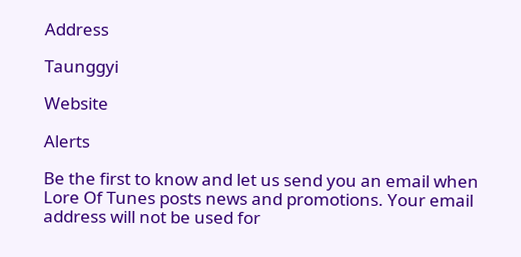Address

Taunggyi

Website

Alerts

Be the first to know and let us send you an email when Lore Of Tunes posts news and promotions. Your email address will not be used for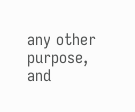any other purpose, and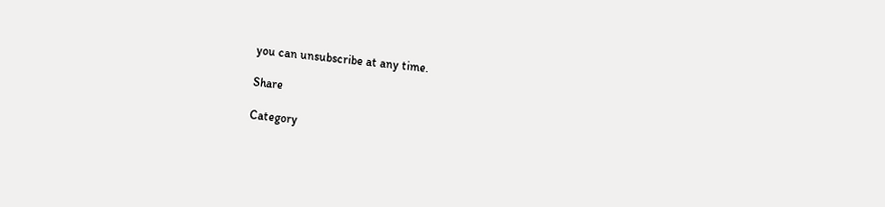you can unsubscribe at any time.

Share

Category